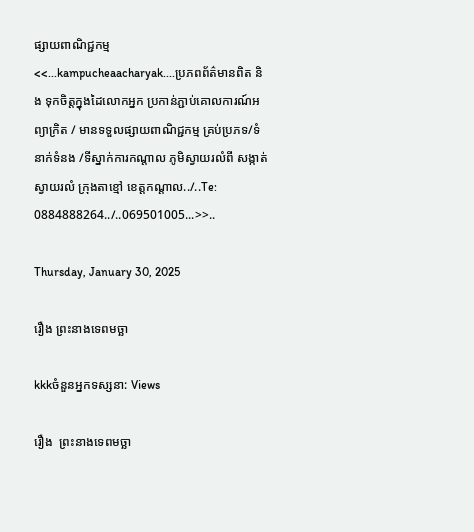ផ្សាយពាណិជ្ជកម្ម
<<...kampucheaacharyak....ប្រភពព័ត៌មានពិត និង ទុកចិត្តក្នុងដៃលោកអ្នក ប្រកាន់ភ្ជាប់គោលការណ៍អព្យាក្រិត / មានទទួលផ្សាយពាណិជ្ជកម្ម គ្រប់ប្រភទ/ទំនាក់ទំនង /ទីស្នាក់ការកណ្តាល ភូមិស្វាយរលំពី សង្កាត់ស្វាយរលំ ក្រុងតាខ្មៅ ខេត្តកណ្ដាល../..Te: 0884888264../..069501005...>>..

Thursday, January 30, 2025

រឿង ព្រះនាងទេពមច្ឆា

kkkចំនួនអ្នកទស្សនា: Views

រឿង  ព្រះនាងទេពមច្ឆា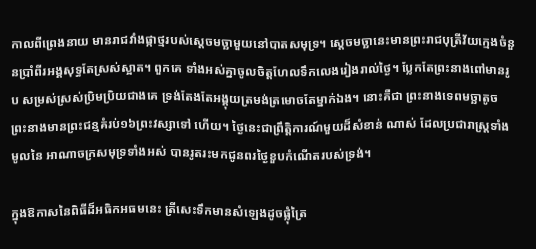កាលពីព្រេងនាយ មានរាជវាំងផ្កាថ្មរបស់ស្តេចមច្ឆាមួយនៅបាតសមុទ្រ។ ស្តេចមច្ឆានេះមានព្រះរាជបុត្រីវ័យក្មេងចំនួនប្រាំពីរអង្គសុទ្ធតែស្រស់ស្អាត។ ពួកគេ ទាំងអស់គ្នាចូលចិត្តហែលទឹកលេងរៀងរាល់ថ្ងៃ។ ប្លែកតែព្រះនាងពៅមានរូប សម្រស់ស្រស់ប្រិមប្រិយជាងគេ ទ្រង់តែងតែអង្គុយត្រមង់ត្រមោចតែម្នាក់ឯង។ នោះគឺជា ព្រះនាងទេពមច្ឆាតូច ព្រះនាងមានព្រះជន្មគំរប់១៦ព្រះវស្សាទៅ ហើយ។ ថ្ងៃនេះជាព្រឹត្តិការណ៍មួយដ៏សំខាន់ ណាស់ ដែលប្រជារាស្ត្រទាំងមូលនៃ អាណាចក្រសមុទ្រទាំងអស់ បានរូតរះមកជូនពរថ្ងៃខួបកំណើតរបស់ទ្រង់។

ក្នុងឱកាសនៃពិធីដ៏អធិកអធមនេះ ត្រីសេះទឹកមានសំឡេងដូចផ្លុំត្រៃ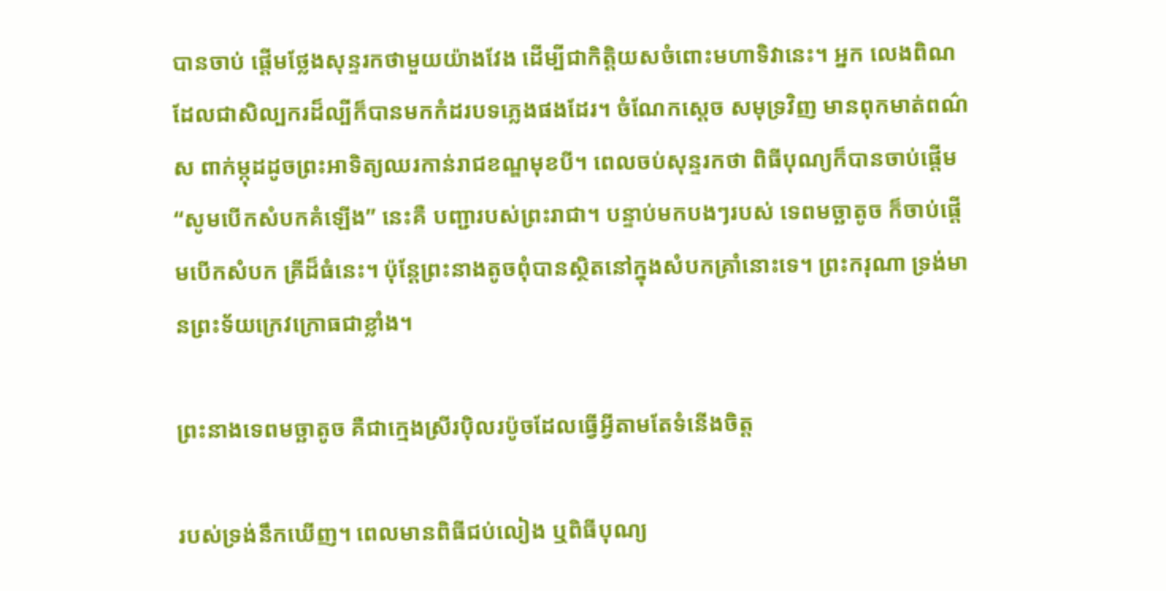បានចាប់ ផ្តើមថ្លែងសុន្ទរកថាមួយយ៉ាងវែង ដើម្បីជាកិត្តិយសចំពោះមហាទិវានេះ។ អ្នក លេងពិណដែលជាសិល្បករដ៏ល្បីក៏បានមកកំដរបទភ្លេងផងដែរ។ ចំណែកស្តេច សមុទ្រវិញ មានពុកមាត់ពណ៌ស ពាក់ម្កុដដូចព្រះអាទិត្យឈរកាន់រាជខណ្ឌមុខបី។ ពេលចប់សុន្ទរកថា ពិធីបុណ្យក៏បានចាប់ផ្តើម “សូមបើកសំបកគំឡើង” នេះគឺ បញ្ជារបស់ព្រះរាជា។ បន្ទាប់មកបងៗរបស់ ទេពមច្ឆាតូច ក៏ចាប់ផ្តើមបើកសំបក គ្រីដ៏ធំនេះ។ ប៉ុន្តែព្រះនាងតូចពុំបានស្ថិតនៅក្នុងសំបកគ្រាំនោះទេ។ ព្រះករុណា ទ្រង់មានព្រះទ័យក្រេវក្រោធជាខ្លាំង។

ព្រះនាងទេពមច្ឆាតូច គឺជាក្មេងស្រីរប៉ិលរប៉ូចដែលធ្វើអ្វីតាមតែទំនើងចិត្ត

របស់ទ្រង់នឹកឃើញ។ ពេលមានពិធីជប់លៀង ឬពិធីបុណ្យ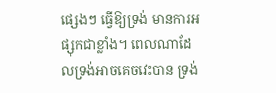ផ្សេងៗ ធ្វើឱ្យទ្រង់ មានការអផ្សុកជាខ្លាំង។ ពេលណាដែលទ្រង់អាចគេចវេះបាន ទ្រង់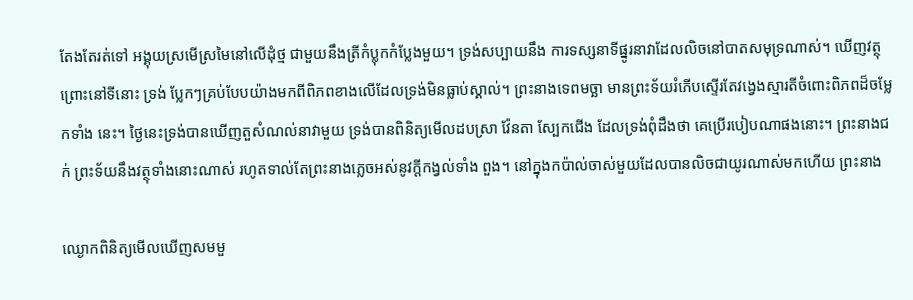តែងតែរត់ទៅ អង្គុយស្រមើស្រមៃនៅលើដុំថ្ម ជាមួយនឹងត្រីកំប្លុកកំប្លែងមួយ។ ទ្រង់សប្បាយនឹង ការទស្សនាទីផ្នូរនាវាដែលលិចនៅបាតសមុទ្រណាស់។ ឃើញវត្ថុ ព្រោះនៅទីនោះ ទ្រង់ ប្លែកៗគ្រប់បែបយ៉ាងមកពីពិភពខាងលើដែលទ្រង់មិនធ្លាប់ស្គាល់។ ព្រះនាងទេពមច្ឆា មានព្រះទ័យរំភើបស្ទើរតែវង្វេងស្មារតីចំពោះពិភពដ៏ចម្លែកទាំង នេះ។ ថ្ងៃនេះទ្រង់បានឃើញតួសំណល់នាវាមួយ ទ្រង់បានពិនិត្យមើលដបស្រា វ៉ែនតា ស្បែកជើង ដែលទ្រង់ពុំដឹងថា គេប្រើរបៀបណាផងនោះ។ ព្រះនាងជក់ ព្រះទ័យនឹងវត្ថុទាំងនោះណាស់ រហូតទាល់តែព្រះនាងភ្លេចអស់នូវក្តីកង្វល់ទាំង ពួង។ នៅក្នុងកប៉ាល់ចាស់មួយដែលបានលិចជាយូរណាស់មកហើយ ព្រះនាង

ឈ្ងោកពិនិត្យមើលឃើញសមមួ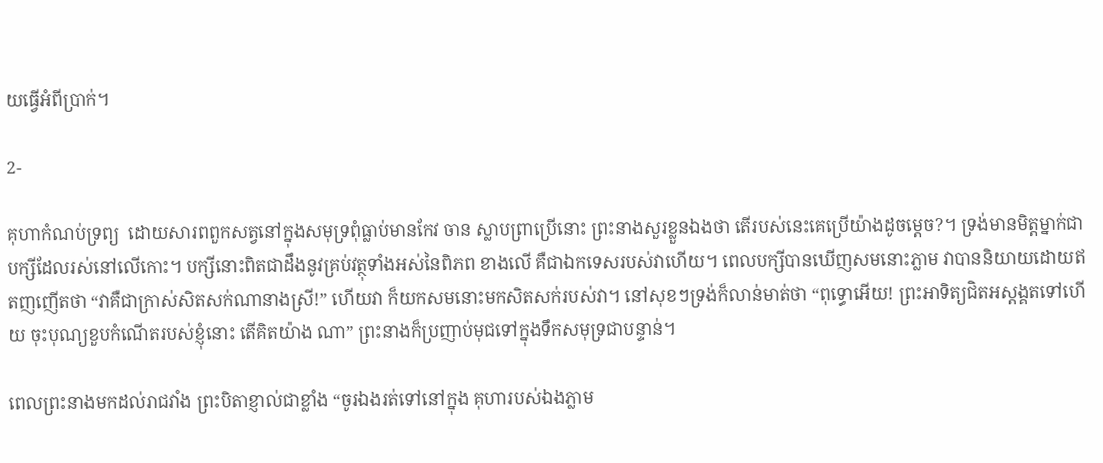យធ្វើអំពីប្រាក់។

2-

គុហាកំណប់ទ្រព្យ  ដោយសារពពួកសត្វនៅក្នុងសមុទ្រពុំធ្លាប់មានកែវ ចាន ស្លាបព្រាប្រើនោះ ព្រះនាងសួរខ្លួនឯងថា តើរបស់នេះគេប្រើយ៉ាងដូចម្តេច?។ ទ្រង់មានមិត្តម្នាក់ជា បក្សីដែលរស់នៅលើកោះ។ បក្សីនោះពិតជាដឹងនូវគ្រប់វត្ថុទាំងអស់នៃពិភព ខាងលើ គឺជាឯកទេសរបស់វាហើយ។ ពេលបក្សីបានឃើញសមនោះភ្លាម វាបាននិយាយដោយឥតញញើតថា “វាគឺជាក្រាស់សិតសក់ណានាងស្រី!” ហើយវា ក៏យកសមនោះមកសិតសក់របស់វា។ នៅសុខៗទ្រង់ក៏លាន់មាត់ថា “ពុទ្ធោអើយ! ព្រះអាទិត្យជិតអស្ដង្គតទៅហើយ ចុះបុណ្យខួបកំណើតរបស់ខ្ញុំនោះ តើគិតយ៉ាង ណា” ព្រះនាងក៏ប្រញាប់មុជទៅក្នុងទឹកសមុទ្រជាបន្ទាន់។

ពេលព្រះនាងមកដល់រាជវាំង ព្រះបិតាខ្ញាល់ជាខ្លាំង “ចូរឯងរត់ទៅនៅក្នុង គុហារបស់ឯងភ្លាម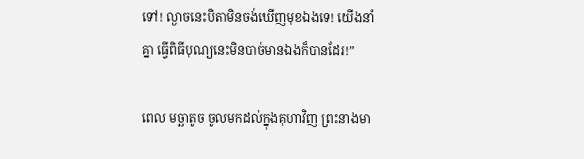ទៅ! ល្ងាចនេះបិតាមិនចង់ឃើញមុខឯងទេ! យើងនាំគ្នា ធ្វើពិធីបុណ្យនេះមិនបាច់មានឯងក៏បានដែរ!”

ពេល មច្ឆាតូច ចូលមកដល់ក្នុងគុហាវិញ ព្រះនាងមា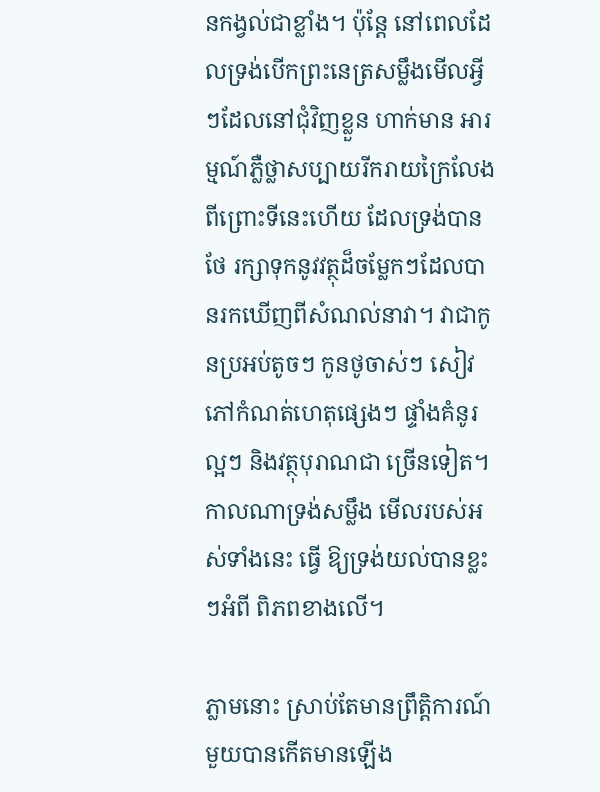នកង្វល់ជាខ្លាំង។ ប៉ុន្តែ នៅពេលដែលទ្រង់បើកព្រះនេត្រសម្លឹងមើលអ្វីៗដែលនៅជុំវិញខ្លួន ហាក់មាន អារម្មណ៍ភ្លឺថ្លាសប្បាយរីករាយក្រៃលែង ពីព្រោះទីនេះហើយ ដែលទ្រង់បានថែ រក្សាទុកនូវវត្ថុដ៏ចម្លែកៗដែលបានរកឃើញពីសំណល់នាវា។ វាជាកូនប្រអប់តូចៗ កូនថូចាស់ៗ សៀវភៅកំណត់ហេតុផ្សេងៗ ផ្ទាំងគំនូរល្អៗ និងវត្ថុបុរាណជា ច្រើនទៀត។ កាលណាទ្រង់សម្លឹង មើលរបស់អស់ទាំងនេះ ធ្វើ ឱ្យទ្រង់យល់បានខ្លះៗអំពី ពិភពខាងលើ។

ភ្លាមនោះ ស្រាប់តែមានព្រឹត្តិការណ៍មួយបានកើតមានឡើង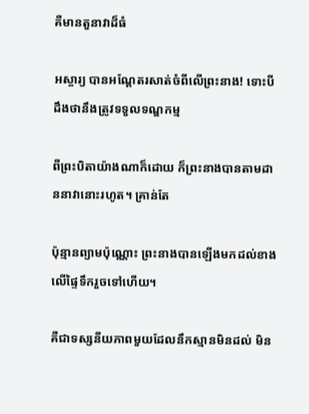គឺមានតួនាវាដ៏ធំ

អស្ចារ្យ បានអណ្តែតរសាត់ចំពីលើព្រះនាង! ទោះបីដឹងថានឹងត្រូវទទួលទណ្ឌកម្ម

ពីព្រះបិតាយ៉ាងណាក៏ដោយ ក៏ព្រះនាងបានតាមដាននាវានោះរហូត។ គ្រាន់តែ

ប៉ុន្មានព្យាមប៉ុណ្ណោះ ព្រះនាងបានឡើងមកដល់ខាងលើផ្ទៃទឹករួចទៅហើយ។

គឺជាទស្សនីយភាពមួយដែលនឹកស្មានមិនដល់ មិន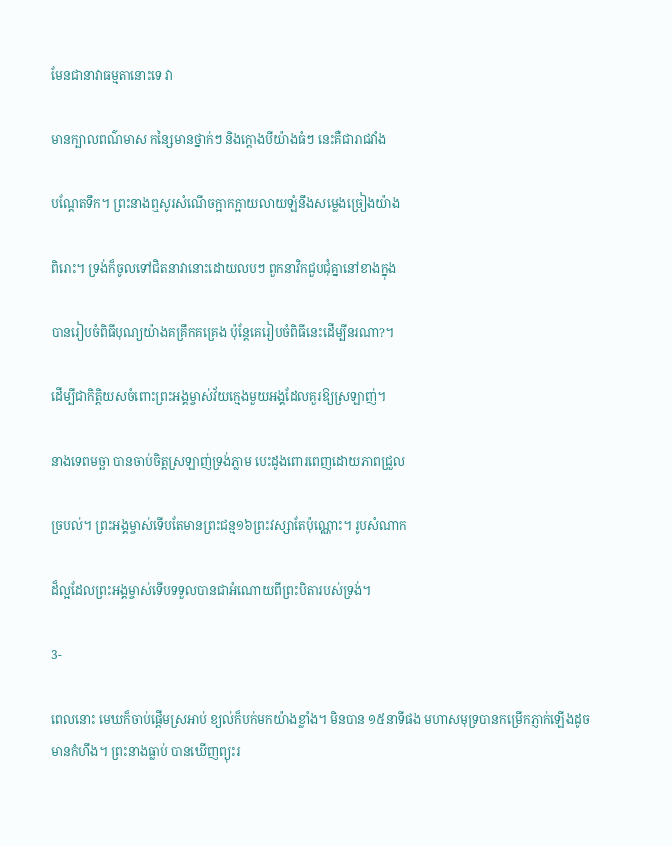មែនជានាវាធម្មតានោះទេ វា

មានក្បាលពណ៌មាស កន្សៃមានថ្នាក់ៗ និងក្ដោងបីយ៉ាងធំៗ នេះគឺជារាជវាំង

បណ្តែតទឹក។ ព្រះនាងឮសូរសំណើចក្អាកក្អាយលាយឡំនឹងសម្លេងច្រៀងយ៉ាង

ពិរោះ។ ទ្រង់ក៏ចូលទៅជិតនាវានោះដោយលបៗ ពួកនាវិកជួបជុំគ្នានៅខាងក្នុង

បានរៀបចំពិធីបុណ្យយ៉ាងគគ្រឹកគគ្រេង ប៉ុន្តែគេរៀបចំពិធីនេះដើម្បីនរណា?។

ដើម្បីជាកិត្តិយសចំពោះព្រះអង្គម្ចាស់វ័យក្មេងមួយអង្គដែលគួរឱ្យស្រឡាញ់។

នាងទេពមច្ឆា បានចាប់ចិត្តស្រឡាញ់ទ្រង់ភ្លាម បេះដូងពោរពេញដោយភាពជ្រួល

ច្របល់។ ព្រះអង្គម្ចាស់ទើបតែមានព្រះជន្ម១៦ព្រះវស្សាតែប៉ុណ្ណោះ។ រូបសំណាក

ដ៏ល្អដែលព្រះអង្គម្ចាស់ទើបទទួលបានជាអំណោយពីព្រះបិតារបស់ទ្រង់។

3-

ពេលនោះ មេឃក៏ចាប់ផ្តើមស្រអាប់ ខ្យល់ក៏បក់មកយ៉ាងខ្លាំង។ មិនបាន ១៥នាទីផង មហាសមុទ្របានកម្រើកភ្ញាក់ឡើងដូចមានកំហឹង។ ព្រះនាងធ្លាប់ បានឃើញព្យុះរ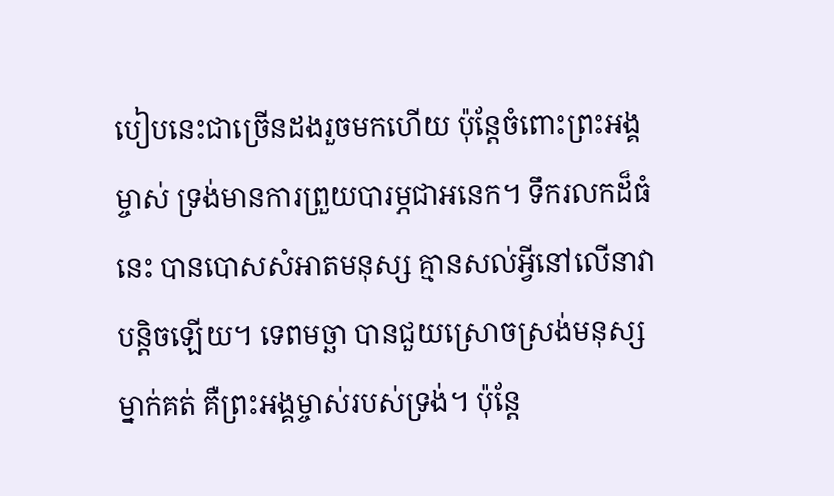បៀបនេះជាច្រើនដងរួចមកហើយ ប៉ុន្តែចំពោះព្រះអង្គម្ចាស់ ទ្រង់មានការព្រួយបារម្ភជាអនេក។ ទឹករលកដ៏ធំនេះ បានបោសសំអាតមនុស្ស គ្មានសល់អ្វីនៅលើនាវាបន្តិចឡើយ។ ទេពមច្ឆា បានជួយស្រោចស្រង់មនុស្ស ម្នាក់គត់ គឺព្រះអង្គម្ចាស់របស់ទ្រង់។ ប៉ុន្តែ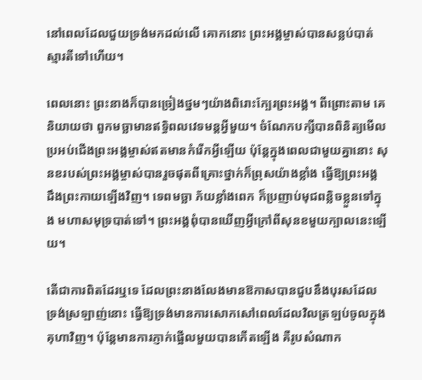នៅពេលដែលជួយទ្រង់មកដល់លើ គោកនោះ ព្រះអង្គម្ចាស់បានសន្លប់បាត់ស្មារតីទៅហើយ។

ពេលនោះ ព្រះនាងក៏បានច្រៀងថ្នមៗយ៉ាងពិរោះក្បែរព្រះអង្គ។ ពីព្រោះតាម គេនិយាយថា ពួកមច្ឆាមានឥទ្ធិពលវេទមន្តអ្វីមួយ។ ចំណែកបក្សីបានពិនិត្យមើល ប្រអប់ជើងព្រះអង្គម្ចាស់ឥតមានកំរើកអ្វីឡើយ ប៉ុន្តែក្នុងពេលជាមួយគ្នានោះ សុនខរបស់ព្រះអង្គម្ចាស់បានរួចផុតពីគ្រោះថ្នាក់ក៏ព្រុសយ៉ាងខ្លាំង ធ្វើឱ្យព្រះអង្គ ដឹងព្រះកាយឡើងវិញ។ ទេពមច្ឆា ភ័យខ្លាំងពេក ក៏ប្រញាប់មុជពន្លិចខ្លួនទៅក្នុង មហាសមុទ្របាត់ទៅ។ ព្រះអង្គពុំបានឃើញអ្វីក្រៅពីសុនខមួយក្បាលនេះឡើយ។

តើជាការពិតដែរឬទេ ដែលព្រះនាងលែងមានឱកាសបានជួបនឹងបុរសដែល ទ្រង់ស្រឡាញ់នោះ ធ្វើឱ្យទ្រង់មានការសោកសៅពេលដែលវិលត្រឡប់ចូលក្នុង គុហាវិញ។ ប៉ុន្តែមានការភ្ញាក់ផ្អើលមួយបានកើតឡើង គឺរូបសំណាក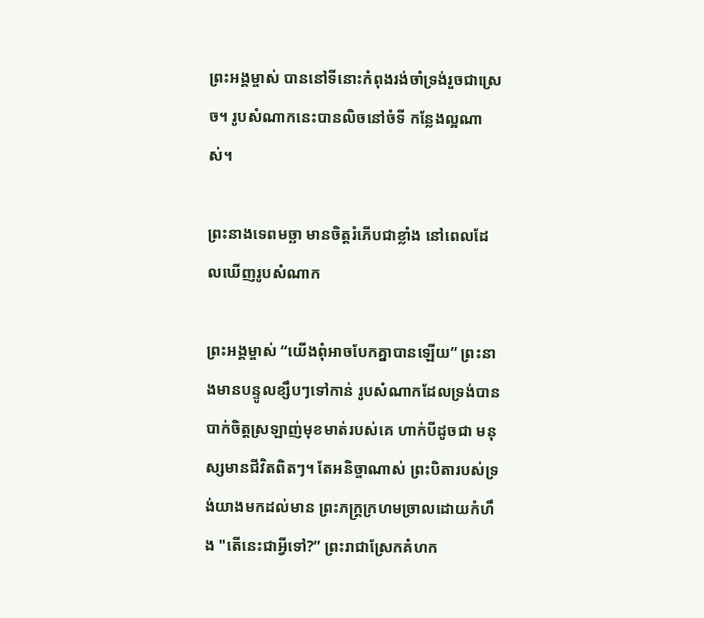ព្រះអង្គម្ចាស់ បាននៅទីនោះកំពុងរង់ចាំទ្រង់រួចជាស្រេច។ រូបសំណាកនេះបានលិចនៅចំទី កន្លែងល្អណាស់។

ព្រះនាងទេពមច្ឆា មានចិត្តរំភើបជាខ្លាំង នៅពេលដែលឃើញរូបសំណាក

ព្រះអង្គម្ចាស់ “យើងពុំអាចបែកគ្នាបានឡើយ” ព្រះនាងមានបន្ទូលខ្សឹបៗទៅកាន់ រូបសំណាកដែលទ្រង់បានបាក់ចិត្តស្រឡាញ់មុខមាត់របស់គេ ហាក់បីដូចជា មនុស្សមានជីវិតពិតៗ។ តែអនិច្ចាណាស់ ព្រះបិតារបស់ទ្រង់យាងមកដល់មាន ព្រះភក្ត្រក្រហមច្រាលដោយកំហឹង "តើនេះជាអ្វីទៅ?” ព្រះរាជាស្រែកគំហក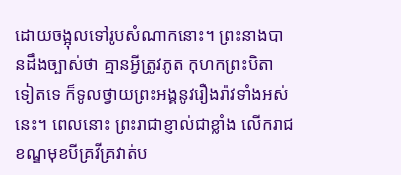ដោយចង្អុលទៅរូបសំណាកនោះ។ ព្រះនាងបានដឹងច្បាស់ថា គ្មានអ្វីត្រូវភូត កុហកព្រះបិតាទៀតទេ ក៏ទូលថ្វាយព្រះអង្គនូវរឿងរ៉ាវទាំងអស់នេះ។ ពេលនោះ ព្រះរាជាខ្ញាល់ជាខ្លាំង លើករាជខណ្ឌមុខបីគ្រវីគ្រវាត់ប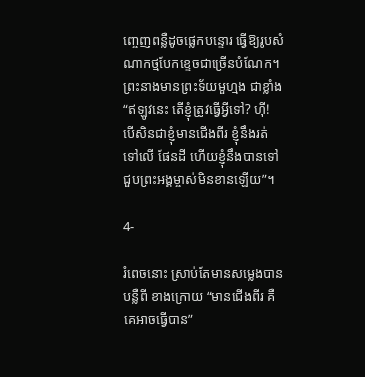ញ្ចេញពន្លឺដូចផ្លេកបន្ទោរ ធ្វើឱ្យរូបសំណាកថ្មបែកខ្ទេចជាច្រើនបំណែក។ ព្រះនាងមានព្រះទ័យមួហ្មង ជាខ្លាំង “ឥឡូវនេះ តើខ្ញុំត្រូវធ្វើអ្វីទៅ? ហ៊ី! បើសិនជាខ្ញុំមានជើងពីរ ខ្ញុំនឹងរត់ ទៅលើ ផែនដី ហើយខ្ញុំនឹងបានទៅជួបព្រះអង្គម្ចាស់មិនខានឡើយ”។

4-

រំពេចនោះ ស្រាប់តែមានសម្លេងបានបន្លឺពី ខាងក្រោយ “មានជើងពីរ គឺគេអាចធ្វើបាន”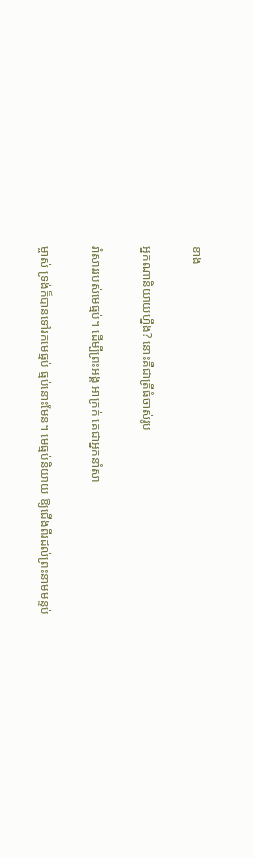ខាង

អ្នកណានិយាយហ្នឹង? នោះគឺជាត្រីធំចាស់រូប

រាំសាររបស់មេធ្មប់។ ដើម្បីព្រះអង្គ អាក្រក់ គេជាអ្នកនាំសា

ម្ចាស់ ទ្រង់ក៏បានទៅរកមេធ្មប់ ធ្មប់នោះមែន។ មេធ្មប់និយាយ ឱ្យជើងពីរដល់ព្រះនាមមន្ទប់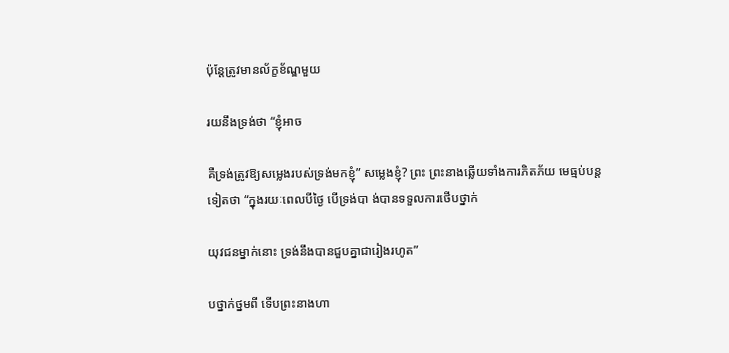ប៉ុន្តែត្រូវមានល័ក្ខខ័ណ្ឌមួយ

រយនឹងទ្រង់ថា “ខ្ញុំអាច

គឺទ្រង់ត្រូវឱ្យសម្លេងរបស់ទ្រង់មកខ្ញុំ” សម្លេងខ្ញុំ? ព្រះ ព្រះនាងឆ្លើយទាំងការភិតភ័យ មេធ្មប់បន្តទៀតថា “ក្នុងរយៈពេលបីថ្ងៃ បើទ្រង់បា ង់បានទទួលការថើបថ្នាក់

យុវជនម្នាក់នោះ ទ្រង់នឹងបានជួបគ្នាជារៀងរហូត”

បថ្នាក់ថ្នមពី ទើបព្រះនាងហា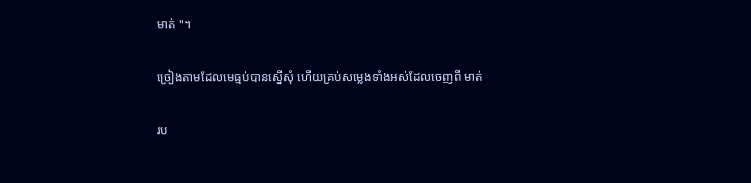មាត់ "។

ច្រៀងតាមដែលមេធ្មប់បានស្នើសុំ ហើយគ្រប់សម្លេងទាំងអស់ដែលចេញពី មាត់

រប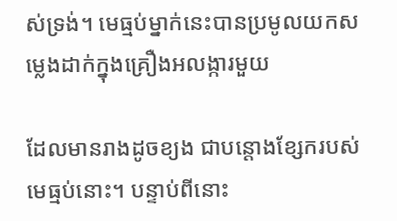ស់ទ្រង់។ មេធ្មប់ម្នាក់នេះបានប្រមូលយកសម្លេងដាក់ក្នុងគ្រឿងអលង្ការមួយ

ដែលមានរាងដូចខ្យង ជាបន្តោងខ្សែករបស់មេធ្មប់នោះ។ បន្ទាប់ពីនោះ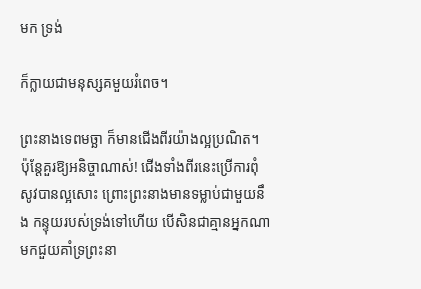មក ទ្រង់

ក៏ក្លាយជាមនុស្សគមួយរំពេច។

ព្រះនាងទេពមច្ឆា ក៏មានជើងពីរយ៉ាងល្អប្រណិត។ ប៉ុន្តែគួរឱ្យអនិច្ចាណាស់! ជើងទាំងពីរនេះប្រើការពុំសូវបានល្អសោះ ព្រោះព្រះនាងមានទម្លាប់ជាមួយនឹង កន្ទុយរបស់ទ្រង់ទៅហើយ បើសិនជាគ្មានអ្នកណាមកជួយគាំទ្រព្រះនា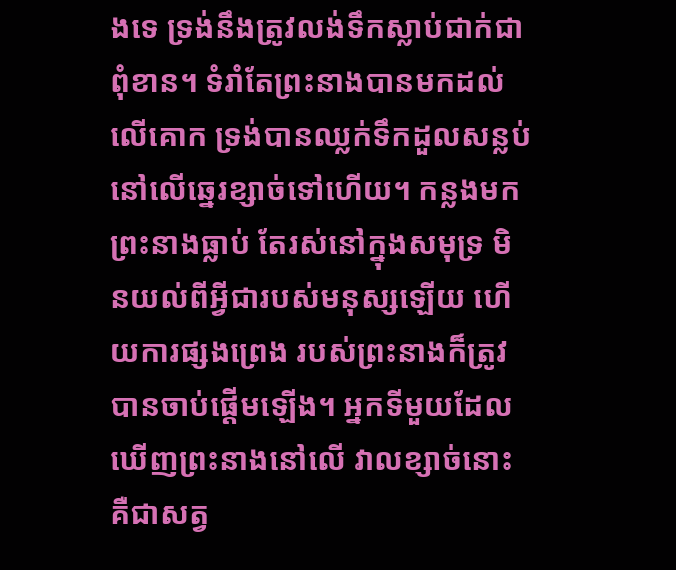ងទេ ទ្រង់នឹងត្រូវលង់ទឹកស្លាប់ជាក់ជាពុំខាន។ ទំរាំតែព្រះនាងបានមកដល់លើគោក ទ្រង់បានឈ្លក់ទឹកដួលសន្លប់នៅលើឆ្នេរខ្សាច់ទៅហើយ។ កន្លងមកព្រះនាងធ្លាប់ តែរស់នៅក្នុងសមុទ្រ មិនយល់ពីអ្វីជារបស់មនុស្សឡើយ ហើយការផ្សងព្រេង របស់ព្រះនាងក៏ត្រូវបានចាប់ផ្តើមឡើង។ អ្នកទីមួយដែលឃើញព្រះនាងនៅលើ វាលខ្សាច់នោះ គឺជាសត្វ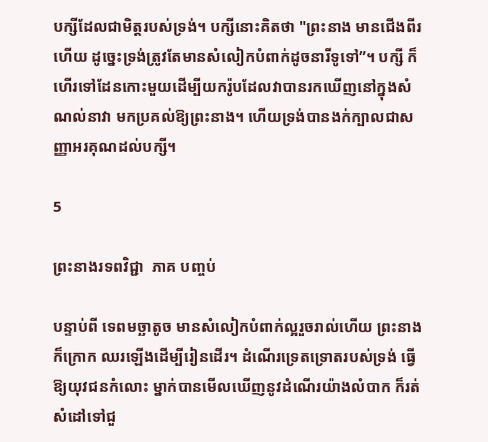បក្សីដែលជាមិត្តរបស់ទ្រង់។ បក្សីនោះគិតថា "ព្រះនាង មានជើងពីរហើយ ដូច្នេះទ្រង់ត្រូវតែមានសំលៀកបំពាក់ដូចនារីទូទៅ”។ បក្សី ក៏ហើរទៅដែនកោះមួយដើម្បីយករ៉ូបដែលវាបានរកឃើញនៅក្នុងសំណល់នាវា មកប្រគល់ឱ្យព្រះនាង។ ហើយទ្រង់បានងក់ក្បាលជាសញ្ញាអរគុណដល់បក្សី។

5

ព្រះនាងរទពវិជ្ជា  ភាគ បញ្ចប់

បន្ទាប់ពី ទេពមច្ឆាតូច មានសំលៀកបំពាក់ល្អរួចរាល់ហើយ ព្រះនាងក៏ក្រោក ឈរឡើងដើម្បីរៀនដើរ។ ដំណើរទ្រេតទ្រោតរបស់ទ្រង់ ធ្វើឱ្យយុវជនកំលោះ ម្នាក់បានមើលឃើញនូវដំណើរយ៉ាងលំបាក ក៏រត់សំដៅទៅជួ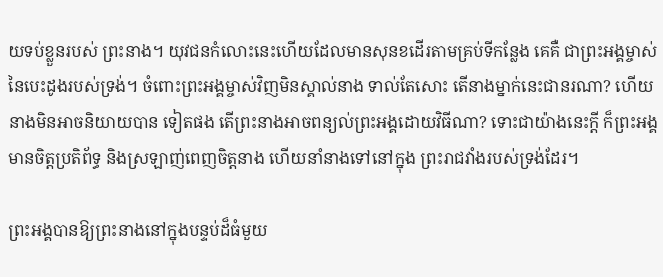យទប់ខ្លួនរបស់ ព្រះនាង។ យុវជនកំលោះនេះហើយដែលមានសុនខដើរតាមគ្រប់ទីកន្លែង គេគឺ ជាព្រះអង្គម្ចាស់នៃបេះដូងរបស់ទ្រង់។ ចំពោះព្រះអង្គម្ចាស់វិញមិនស្គាល់នាង ទាល់តែសោះ តើនាងម្នាក់នេះជានរណា? ហើយនាងមិនអាចនិយាយបាន ទៀតផង តើព្រះនាងអាចពន្យល់ព្រះអង្គដោយវិធីណា? ទោះជាយ៉ាងនេះក្តី ក៏ព្រះអង្គមានចិត្តប្រតិព័ទ្ធ និងស្រឡាញ់ពេញចិត្តនាង ហើយនាំនាងទៅនៅក្នុង ព្រះរាជវាំងរបស់ទ្រង់ដែរ។

ព្រះអង្គបានឱ្យព្រះនាងនៅក្នុងបន្ទប់ដ៏ធំមួយ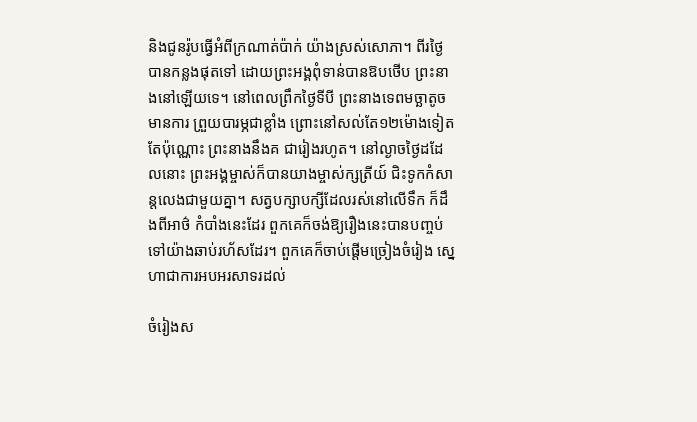និងជូនរ៉ូបធ្វើអំពីក្រណាត់ប៉ាក់ យ៉ាងស្រស់សោភា។ ពីរថ្ងៃបានកន្លងផុតទៅ ដោយព្រះអង្គពុំទាន់បានឱបថើប ព្រះនាងនៅឡើយទេ។ នៅពេលព្រឹកថ្ងៃទីបី ព្រះនាងទេពមច្ឆាតូច មានការ ព្រួយបារម្ភជាខ្លាំង ព្រោះនៅសល់តែ១២ម៉ោងទៀតតែប៉ុណ្ណោះ ព្រះនាងនឹងគ ជារៀងរហូត។ នៅល្ងាចថ្ងៃដដែលនោះ ព្រះអង្គម្ចាស់ក៏បានយាងម្ចាស់ក្សត្រីយ៍ ជិះទូកកំសាន្តលេងជាមួយគ្នា។ សត្វបក្សាបក្សីដែលរស់នៅលើទឹក ក៏ដឹងពីអាថ៌ កំបាំងនេះដែរ ពួកគេក៏ចង់ឱ្យរឿងនេះបានបញ្ចប់ទៅយ៉ាងឆាប់រហ័សដែរ។ ពួកគេក៏ចាប់ផ្តើមច្រៀងចំរៀង ស្នេហាជាការអបអរសាទរដល់

ចំរៀងស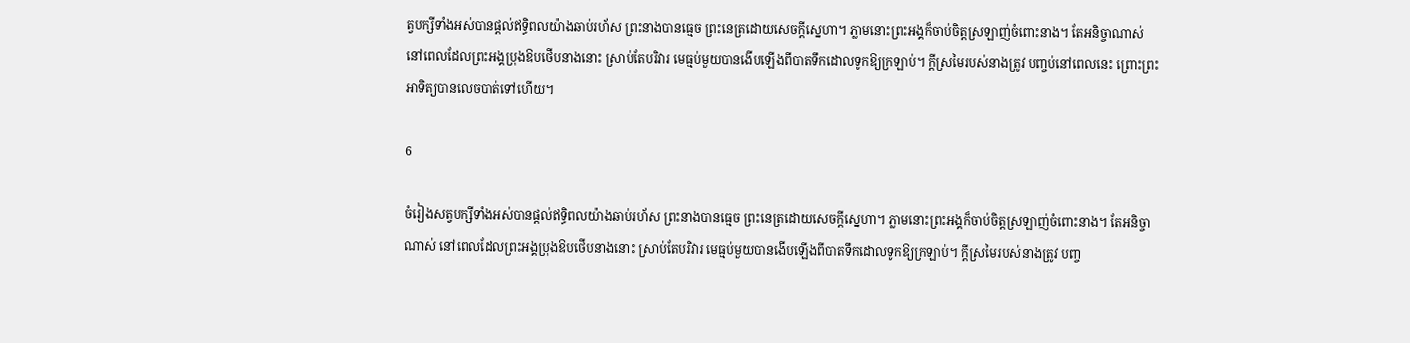ត្វបក្សីទាំងអស់បានផ្តល់ឥទ្ធិពលយ៉ាងឆាប់រហ័ស ព្រះនាងបានធ្មេច ព្រះនេត្រដោយសេចក្តីស្នេហា។ ភ្លាមនោះព្រះអង្គក៏ចាប់ចិត្តស្រឡាញ់ចំពោះនាង។ តែអនិច្ចាណាស់ នៅពេលដែលព្រះអង្គប្រុងឱបថើបនាងនោះ ស្រាប់តែបរិវារ មេធ្មប់មួយបានងើបឡើងពីបាតទឹកដោលទូកឱ្យក្រឡាប់។ ក្តីស្រមៃរបស់នាងត្រូវ បញ្ចប់នៅពេលនេះ ព្រោះព្រះអាទិត្យបានលេចបាត់ទៅហើយ។

6

ចំរៀងសត្វបក្សីទាំងអស់បានផ្តល់ឥទ្ធិពលយ៉ាងឆាប់រហ័ស ព្រះនាងបានធ្មេច ព្រះនេត្រដោយសេចក្តីស្នេហា។ ភ្លាមនោះព្រះអង្គក៏ចាប់ចិត្តស្រឡាញ់ចំពោះនាង។ តែអនិច្ចាណាស់ នៅពេលដែលព្រះអង្គប្រុងឱបថើបនាងនោះ ស្រាប់តែបរិវារ មេធ្មប់មួយបានងើបឡើងពីបាតទឹកដោលទូកឱ្យក្រឡាប់។ ក្តីស្រមៃរបស់នាងត្រូវ បញ្ច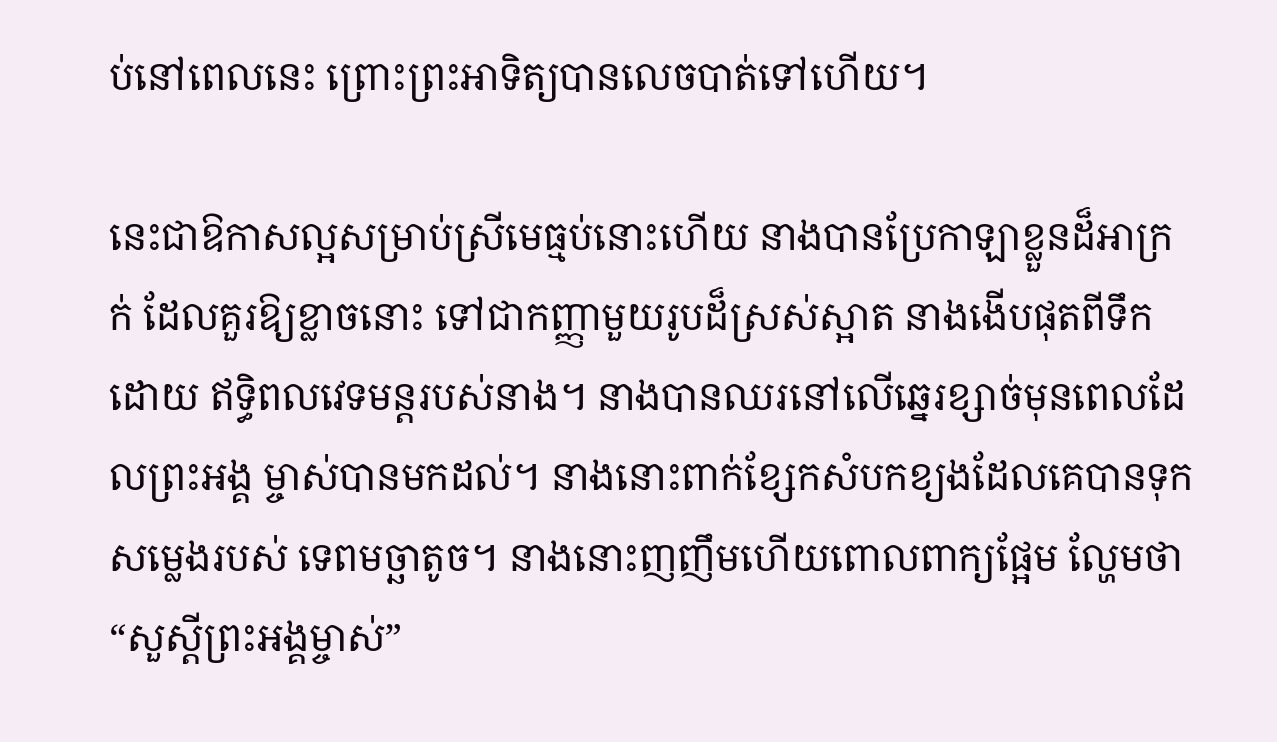ប់នៅពេលនេះ ព្រោះព្រះអាទិត្យបានលេចបាត់ទៅហើយ។

នេះជាឱកាសល្អសម្រាប់ស្រីមេធ្មប់នោះហើយ នាងបានប្រែកាឡាខ្លួនដ៏អាក្រក់ ដែលគួរឱ្យខ្លាចនោះ ទៅជាកញ្ញាមួយរូបដ៏ស្រស់ស្អាត នាងងើបផុតពីទឹកដោយ ឥទ្ធិពលវេទមន្តរបស់នាង។ នាងបានឈរនៅលើឆ្នេរខ្សាច់មុនពេលដែលព្រះអង្គ ម្ចាស់បានមកដល់។ នាងនោះពាក់ខ្សែកសំបកខ្យងដែលគេបានទុកសម្លេងរបស់ ទេពមច្ឆាតូច។ នាងនោះញញឹមហើយពោលពាក្យផ្អែម ល្ហែមថា “សួស្តីព្រះអង្គម្ចាស់”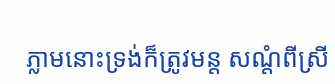ភ្លាមនោះទ្រង់ក៏ត្រូវមន្ត សណ្តំពីស្រី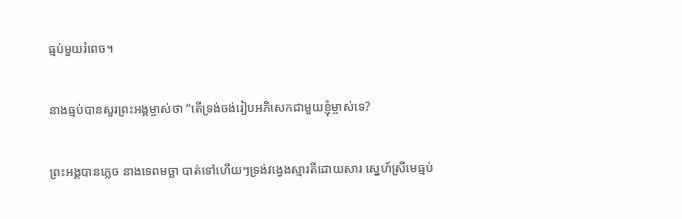ធ្មប់មួយរំពេច។

នាងធ្មប់បានសួរព្រះអង្គម្ចាស់ថា “តើទ្រង់ចង់រៀបអភិសេកជាមួយខ្ញុំម្ចាស់ទេ?

ព្រះអង្គបានភ្លេច នាងទេពមច្ឆា បាត់ទៅហើយៗទ្រង់វង្វេងស្មារតីដោយសារ ស្នេហ៍ស្រីមេធ្មប់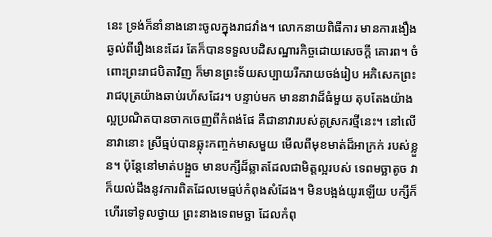នេះ ទ្រង់ក៏នាំនាងនោះចូលក្នុងរាជវាំង។ លោកនាយពិធីការ មានការងឿងឆ្ងល់ពីរឿងនេះដែរ តែក៏បានទទួលបដិសណ្ឋារកិច្ចដោយសេចក្តី គោរព។ ចំពោះព្រះរាជបិតាវិញ ក៏មានព្រះទ័យសប្បាយរីករាយចង់រៀប អភិសេកព្រះរាជបុត្រយ៉ាងឆាប់រហ័សដែរ។ បន្ទាប់មក មាននាវាដ៏ធំមួយ តុបតែងយ៉ាងល្អប្រណិតបានចាកចេញពីកំពង់ផែ គឺជានាវារបស់គូស្រករថ្មីនេះ។ នៅលើនាវានោះ ស្រីធ្មប់បានឆ្លុះកញ្ចក់មាសមួយ មើលពីមុខមាត់ដ៏អាក្រក់ របស់ខ្លួន។ ប៉ុន្តែនៅមាត់បង្អួច មានបក្សីដ៏ឆ្លាតដែលជាមិត្តល្អរបស់ ទេពមច្ឆាតូច វាក៏យល់ដឹងនូវការពិតដែលមេធ្មប់កំពុងសំដែង។ មិនបង្អង់យូរឡើយ បក្សីក៏ ហើរទៅទូលថ្វាយ ព្រះនាងទេពមច្ឆា ដែលកំពុ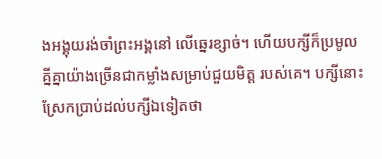ងអង្គុយរង់ចាំព្រះអង្គនៅ លើឆ្នេរខ្សាច់។ ហើយបក្សីក៏ប្រមូលគ្នីគ្នាយ៉ាងច្រើនជាកម្លាំងសម្រាប់ជួយមិត្ត របស់គេ។ បក្សីនោះស្រែកប្រាប់ដល់បក្សីឯទៀតថា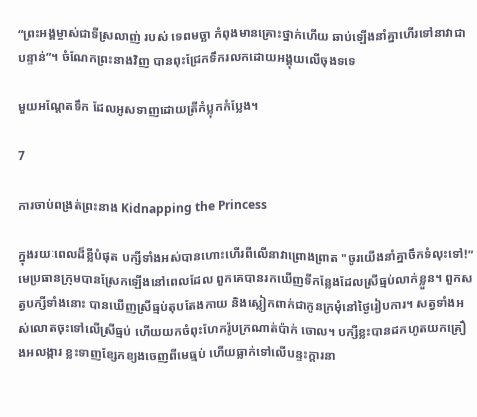“ព្រះអង្គម្ចាស់ជាទីស្រលាញ់ របស់ ទេពមច្ឆា កំពុងមានគ្រោះថ្នាក់ហើយ ឆាប់ឡើងនាំគ្នាហើរទៅនាវាជា បន្ទាន់”។ ចំណែកព្រះនាងវិញ បានពុះជ្រែកទឹករលកដោយអង្គុយលើចុងទទេ

មួយអណ្តែតទឹក ដែលអូសទាញដោយត្រីកំប្លុកកំប្លែង។

7

ការចាប់ពង្រត់ព្រះនាង Kidnapping the Princess

ក្នុងរយៈពេលដ៏ខ្លីបំផុត បក្សីទាំងអស់បានហោះហើរពីលើនាវាព្រោងព្រាត "ចូរយើងនាំគ្នាចឹកទំលុះទៅ!” មេប្រធានក្រុមបានស្រែកឡើងនៅពេលដែល ពួកគេបានរកឃើញទីកន្លែងដែលស្រីធ្មប់លាក់ខ្លួន។ ពួកសត្វបក្សីទាំងនោះ បានឃើញស្រីធ្មប់តុបតែងកាយ និងស្លៀកពាក់ជាកូនក្រមុំនៅថ្ងៃរៀបការ។ សត្វទាំងអស់លោតចុះទៅលើស្រីធ្មប់ ហើយយកចំពុះហែករ៉ូបក្រណាត់ប៉ាក់ ចោល។ បក្សីខ្លះបានដកហូតយកគ្រឿងអលង្ការ ខ្លះទាញខ្សែកខ្យងចេញពីមេធ្មប់ ហើយធ្លាក់ទៅលើបន្ទះក្តារនា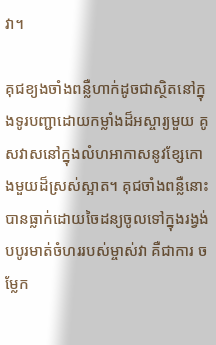វា។

គុជខ្យងចាំងពន្លឺហាក់ដូចជាស្ថិតនៅក្នុងទូរបញ្ជាដោយកម្លាំងដ៏អស្ចារ្យមួយ គូសវាសនៅក្នុងលំហអាកាសនូវខ្សែកោងមួយដ៏ស្រស់ស្អាត។ គុជចាំងពន្លឺនោះ បានធ្លាក់ដោយចៃដន្យចូលទៅក្នុងរង្វង់បបូរមាត់ចំហររបស់ម្ចាស់វា គឺជាការ ចម្លែក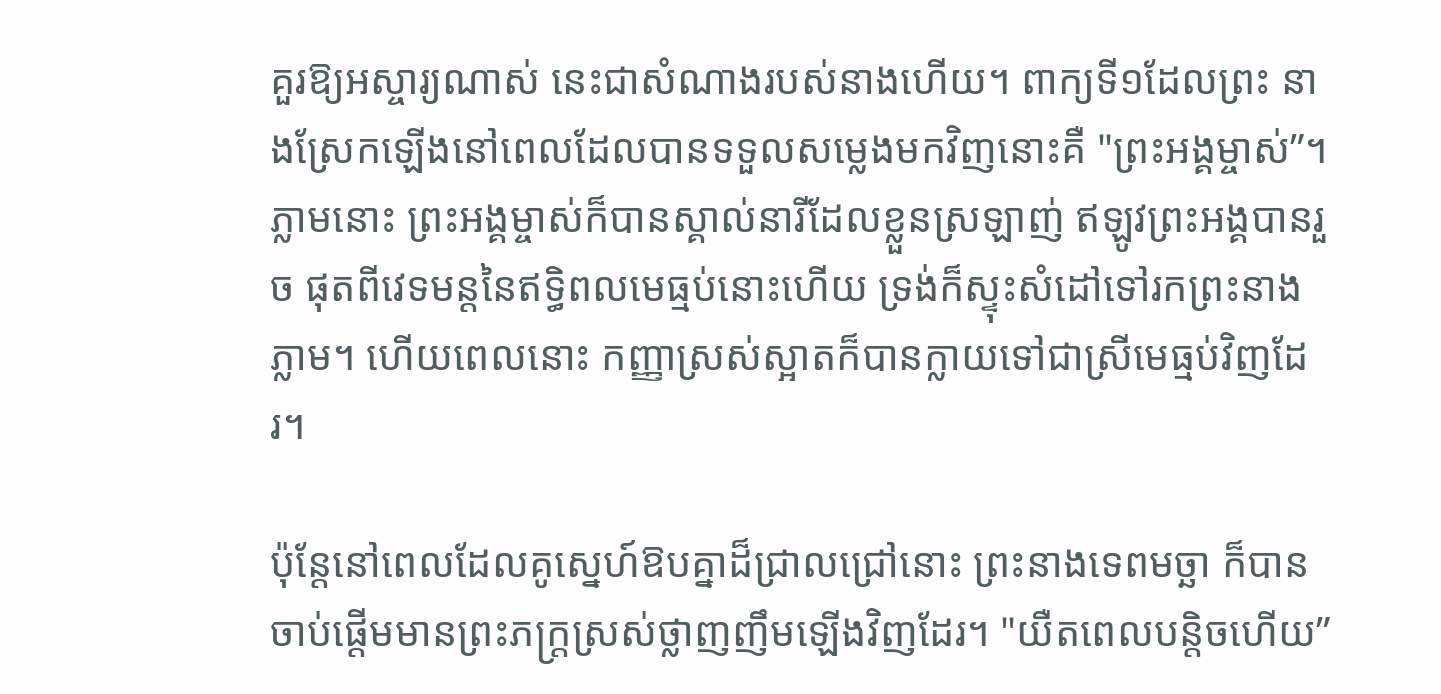គួរឱ្យអស្ចារ្យណាស់ នេះជាសំណាងរបស់នាងហើយ។ ពាក្យទី១ដែលព្រះ នាងស្រែកឡើងនៅពេលដែលបានទទួលសម្លេងមកវិញនោះគឺ "ព្រះអង្គម្ចាស់”។ ភ្លាមនោះ ព្រះអង្គម្ចាស់ក៏បានស្គាល់នារីដែលខ្លួនស្រឡាញ់ ឥឡូវព្រះអង្គបានរួច ផុតពីវេទមន្តនៃឥទ្ធិពលមេធ្មប់នោះហើយ ទ្រង់ក៏ស្ទុះសំដៅទៅរកព្រះនាងភ្លាម។ ហើយពេលនោះ កញ្ញាស្រស់ស្អាតក៏បានក្លាយទៅជាស្រីមេធ្មប់វិញដែរ។

ប៉ុន្តែនៅពេលដែលគូស្នេហ៍ឱបគ្នាដ៏ជ្រាលជ្រៅនោះ ព្រះនាងទេពមច្ឆា ក៏បាន ចាប់ផ្តើមមានព្រះភក្ត្រស្រស់ថ្លាញញឹមឡើងវិញដែរ។ "យឺតពេលបន្តិចហើយ”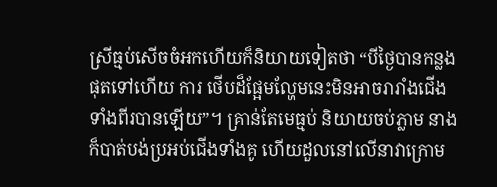ស្រីធ្មប់សើចចំអកហើយក៏និយាយទៀតថា “បីថ្ងៃបានកន្លងផុតទៅហើយ ការ ថើបដ៏ផ្អែមល្ហែមនេះមិនអាចរារាំងជើងទាំងពីរបានឡើយ”។ គ្រាន់តែមេធ្មប់ និយាយចប់ភ្លាម នាងក៏បាត់បង់ប្រអប់ជើងទាំងគូ ហើយដួលនៅលើនាវាក្រោម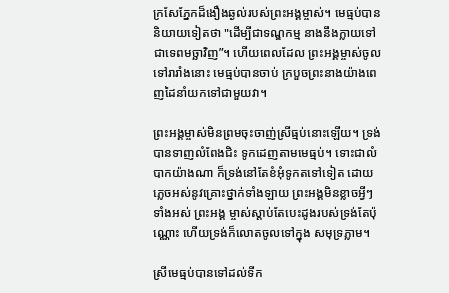ក្រសែភ្នែកដ៏ងឿងឆ្ងល់របស់ព្រះអង្គម្ចាស់។ មេធ្មប់បាននិយាយទៀតថា "ដើម្បីជាទណ្ឌកម្ម នាងនឹងក្លាយទៅជាទេពមច្ឆាវិញ”។ ហើយពេលដែល ព្រះអង្គម្ចាស់ចូលទៅរារាំងនោះ មេធ្មប់បានចាប់ ក្របួចព្រះនាងយ៉ាងពេញដៃនាំយកទៅជាមួយវា។

ព្រះអង្គម្ចាស់មិនព្រមចុះចាញ់ស្រីធ្មប់នោះឡើយ។ ទ្រង់បានទាញលំពែងជិះ ទូកដេញតាមមេធ្មប់។ ទោះជាលំបាកយ៉ាងណា ក៏ទ្រង់នៅតែខំអុំទូកតទៅទៀត ដោយភ្លេចអស់នូវគ្រោះថ្នាក់ទាំងឡាយ ព្រះអង្គមិនខ្លាចអ្វីៗទាំងអស់ ព្រះអង្គ ម្ចាស់ស្តាប់តែបេះដូងរបស់ទ្រង់តែប៉ុណ្ណោះ ហើយទ្រង់ក៏លោតចូលទៅក្នុង សមុទ្រភ្លាម។

ស្រីមេធ្មប់បានទៅដល់ទីក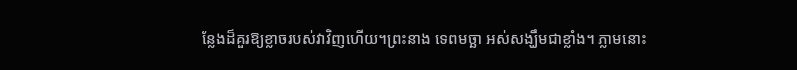ន្លែងដ៏គួរឱ្យខ្លាចរបស់វាវិញហើយ។ព្រះនាង ទេពមច្ឆា អស់សង្ឃឹមជាខ្លាំង។ ភ្លាមនោះ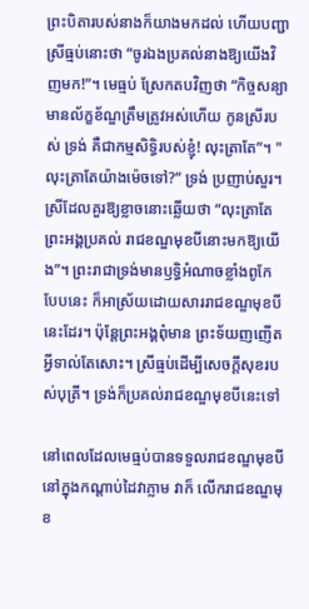ព្រះបិតារបស់នាងក៏យាងមកដល់ ហើយបញ្ជាស្រីធ្មប់នោះថា “ចូរឯងប្រគល់នាងឱ្យយើងវិញមក!”។ មេធ្មប់ ស្រែកតបវិញថា “កិច្ចសន្យាមានល័ក្ខខ័ណ្ឌត្រឹមត្រូវអស់ហើយ កូនស្រីរបស់ ទ្រង់ គឺជាកម្មសិទ្ធិរបស់ខ្ញុំ! លុះត្រាតែ”។ "លុះត្រាតែយ៉ាងម៉េចទៅ?” ទ្រង់ ប្រញាប់សួរ។ ស្រីដែលគួរឱ្យខ្លាចនោះឆ្លើយថា “លុះត្រាតែព្រះអង្គប្រគល់ រាជខណ្ឌមុខបីនោះមកឱ្យយើង”។ ព្រះរាជាទ្រង់មានឫទ្ធិអំណាចខ្លាំងពូកែ បែបនេះ ក៏អាស្រ័យដោយសាររាជខណ្ឌមុខបីនេះដែរ។ ប៉ុន្តែព្រះអង្គពុំមាន ព្រះទ័យញញើតអ្វីទាល់តែសោះ។ ស្រីធ្មប់ដើម្បីសេចក្តីសុខរបស់បុត្រី។ ទ្រង់ក៏ប្រគល់រាជខណ្ឌមុខបីនេះទៅ

នៅពេលដែលមេធ្មប់បានទទួលរាជខណ្ឌមុខបីនៅក្នុងកណ្តាប់ដៃវាភ្លាម វាក៏ លើករាជខណ្ឌមុខ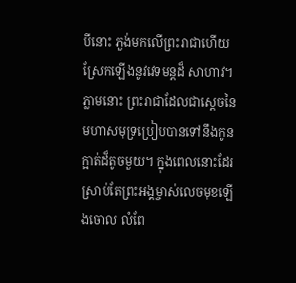បីនោះ ភួង់មកលើព្រះរាជាហើយស្រែកឡើងនូវវេទមន្តដ៏ សាហាវ។ ភ្លាមនោះ ព្រះរាជាដែលជាស្ដេចនៃមហាសមុទ្រប្រៀបបានទៅនឹងកូន ក្អាត់ដ៏តូចមួយ។ ក្នុងពេលនោះដែរ ស្រាប់តែព្រះអង្គម្ចាស់លេចមុខឡើងចោល លំពែ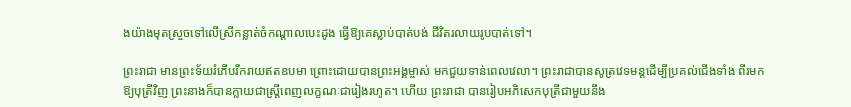ងយ៉ាងមុតស្រួចទៅលើស្រីកន្លាត់ចំកណ្តាលបេះដូង ធ្វើឱ្យគេស្លាប់បាត់បង់ ជីវិតរលាយរូបបាត់ទៅ។

ព្រះរាជា មានព្រះទ័យរំភើបរីករាយឥតឧបមា ព្រោះដោយបានព្រះអង្គម្ចាស់ មកជួយទាន់ពេលវេលា។ ព្រះរាជាបានសូត្រវេទមន្តដើម្បីប្រគល់ជើងទាំង ពីរមកឱ្យបុត្រីវិញ ព្រះនាងក៏បានក្លាយជាស្ត្រីពេញលក្ខណៈជារៀងរហូត។ ហើយ ព្រះរាជា បានរៀបអភិសេកបុត្រីជាមួយនឹង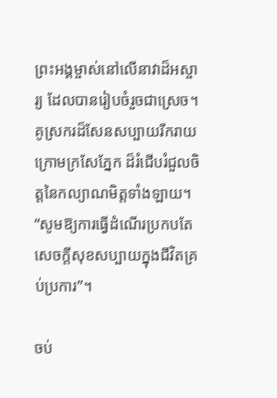ព្រះអង្គម្ចាស់នៅលើនាវាដ៏អស្ចារ្យ ដែលបានរៀបចំរួចជាស្រេច។ គូស្រករដ៏សែនសប្បាយរីករាយក្រោមក្រសែភ្នែក ដ៏រំជើបរំជួលចិត្តនៃកល្យាណមិត្តទាំងឡាយ។ “សូមឱ្យការធ្វើដំណើរប្រកបតែ សេចក្តីសុខសប្បាយក្នុងជីវិតគ្រប់ប្រការ”។

ចប់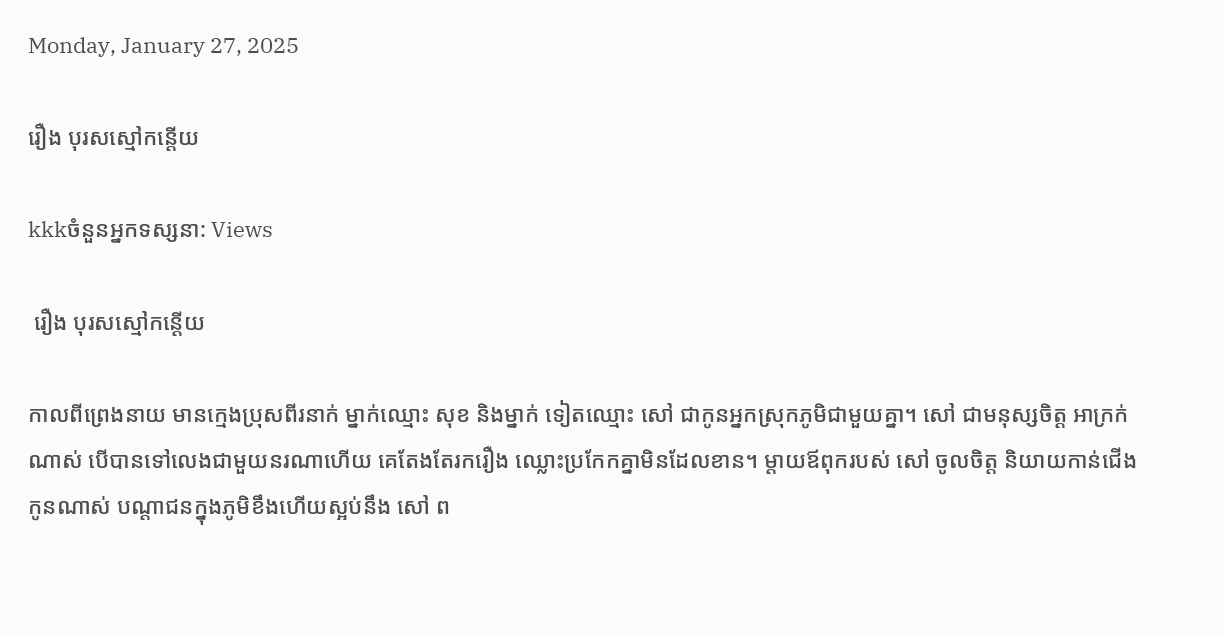Monday, January 27, 2025

រឿង បុរសស្មៅកន្តើយ

kkkចំនួនអ្នកទស្សនា: Views

 រឿង បុរសស្មៅកន្តើយ

កាលពីព្រេងនាយ មានក្មេងប្រុសពីរនាក់ ម្នាក់ឈ្មោះ សុខ និងម្នាក់ ទៀតឈ្មោះ សៅ ជាកូនអ្នកស្រុកភូមិជាមួយគ្នា។ សៅ ជាមនុស្សចិត្ត អាក្រក់ណាស់ បើបានទៅលេងជាមួយនរណាហើយ គេតែងតែរករឿង ឈ្លោះប្រកែកគ្នាមិនដែលខាន។ ម្តាយឪពុករបស់ សៅ ចូលចិត្ត និយាយកាន់ជើងកូនណាស់ បណ្តាជនក្នុងភូមិខឹងហើយស្អប់នឹង សៅ ព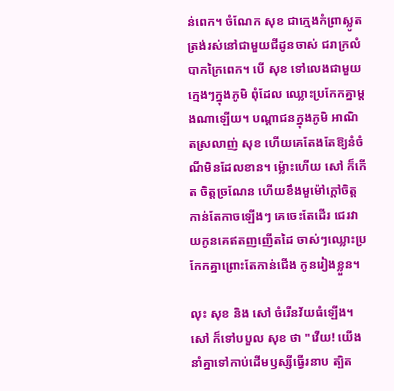ន់ពេក។ ចំណែក សុខ ជាក្មេងកំព្រាស្លូតត្រង់រស់នៅជាមួយជីដូនចាស់ ជរាក្រលំបាកក្រៃពេក។ បើ សុខ ទៅលេងជាមួយក្មេងៗក្នុងភូមិ ពុំដែល ឈ្លោះប្រកែកគ្នាម្តងណាឡើយ។ បណ្តាជនក្នុងភូមិ អាណិតស្រលាញ់ សុខ ហើយគេតែងតែឱ្យនំចំណីមិនដែលខាន។ ម៉្លោះហើយ សៅ ក៏កើត ចិត្តច្រណែន ហើយខឹងមួម៉ៅក្តៅចិត្តកាន់តែកាចឡើងៗ គេចេះតែដើរ ជេរវាយកូនគេឥតញញើតដៃ ចាស់ៗឈ្លោះប្រកែកគ្នាព្រោះតែកាន់ជើង កូនរៀងខ្លួន។

លុះ សុខ និង សៅ ចំរើនវ័យធំឡើង។ សៅ ក៏ទៅបបួល សុខ ថា "វើយ! យើងនាំគ្នាទៅកាប់ដើមឫស្សីធ្វើរនាប ត្បិត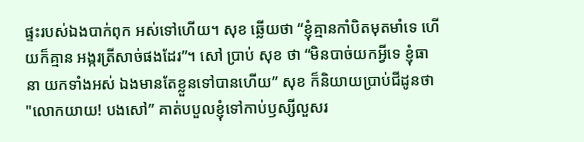ផ្ទះរបស់ឯងបាក់ពុក អស់ទៅហើយ។ សុខ ឆ្លើយថា “ខ្ញុំគ្មានកាំបិតមុតមាំទេ ហើយក៏គ្មាន អង្ករត្រីសាច់ផងដែរ”។ សៅ ប្រាប់ សុខ ថា “មិនបាច់យកអ្វីទេ ខ្ញុំធានា យកទាំងអស់ ឯងមានតែខ្លួនទៅបានហើយ” សុខ ក៏និយាយប្រាប់ជីដូនថា "លោកយាយ! បងសៅ” គាត់បបួលខ្ញុំទៅកាប់ឫស្សីលួសរ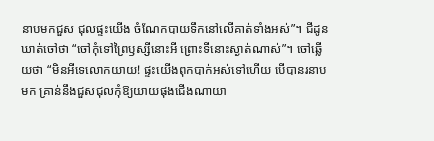នាបមកជួស ជុលផ្ទះយើង ចំណែកបាយទឹកនៅលើគាត់ទាំងអស់”។ ជីដូនឃាត់ចៅថា “ចៅកុំទៅព្រៃឫស្សីនោះអី ព្រោះទីនោះស្ងាត់ណាស់”។ ចៅឆ្លើយថា “មិនអីទេលោកយាយ! ផ្ទះយើងពុកបាក់អស់ទៅហើយ បើបានរនាបមក គ្រាន់នឹងជួសជុលកុំឱ្យយាយផុងជើងណាយា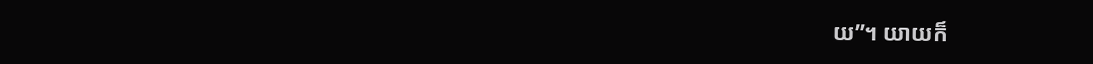យ”។ យាយក៏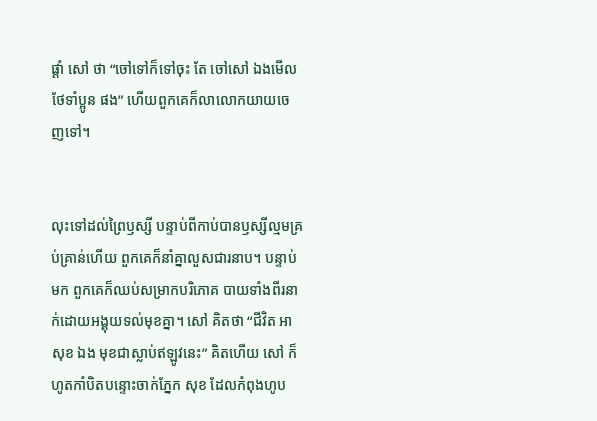ផ្តាំ សៅ ថា “ចៅទៅក៏ទៅចុះ តែ ចៅសៅ ឯងមើលថែទាំប្អូន ផង” ហើយពួកគេក៏លាលោកយាយចេញទៅ។


លុះទៅដល់ព្រៃឫស្សី បន្ទាប់ពីកាប់បានឫស្សីល្មមគ្រប់គ្រាន់ហើយ ពួកគេក៏នាំគ្នាលួសជារនាប។ បន្ទាប់មក ពួកគេក៏ឈប់សម្រាកបរិភោគ បាយទាំងពីរនាក់ដោយអង្គុយទល់មុខគ្នា។ សៅ គិតថា “ជីវិត អាសុខ ឯង មុខជាស្លាប់ឥឡូវនេះ” គិតហើយ សៅ ក៏ហូតកាំបិតបន្ទោះចាក់ភ្នែក សុខ ដែលកំពុងហូប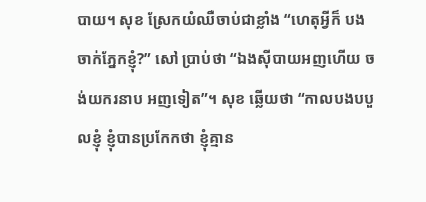បាយ។ សុខ ស្រែកយំឈឺចាប់ជាខ្លាំង “ហេតុអ្វីក៏ បងចាក់ភ្នែកខ្ញុំ?” សៅ ប្រាប់ថា “ឯងស៊ីបាយអញហើយ ចង់យករនាប អញទៀត”។ សុខ ឆ្លើយថា “កាលបងបបួលខ្ញុំ ខ្ញុំបានប្រកែកថា ខ្ញុំគ្មាន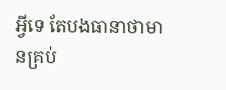អ្វីទេ តែបងធានាថាមានគ្រប់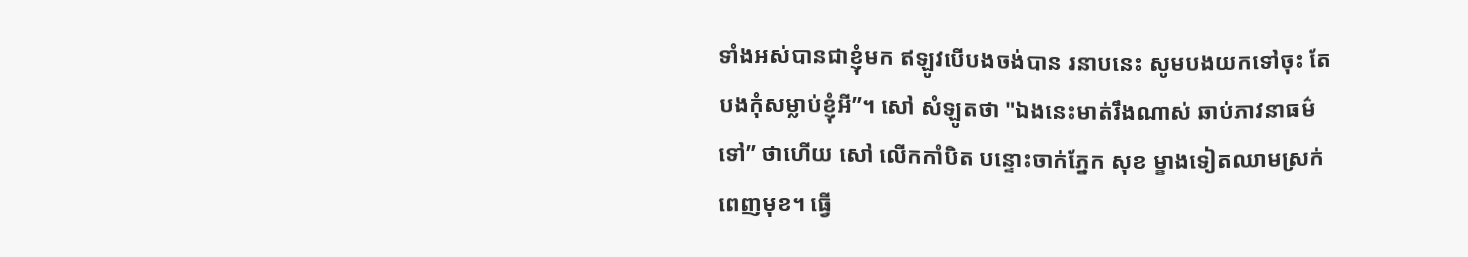ទាំងអស់បានជាខ្ញុំមក ឥឡូវបើបងចង់បាន រនាបនេះ សូមបងយកទៅចុះ តែបងកុំសម្លាប់ខ្ញុំអី”។ សៅ សំឡូតថា "ឯងនេះមាត់រឹងណាស់ ឆាប់ភាវនាធម៌ទៅ” ថាហើយ សៅ លើកកាំបិត បន្ទោះចាក់ភ្នែក សុខ ម្ខាងទៀតឈាមស្រក់ពេញមុខ។ ធ្វើ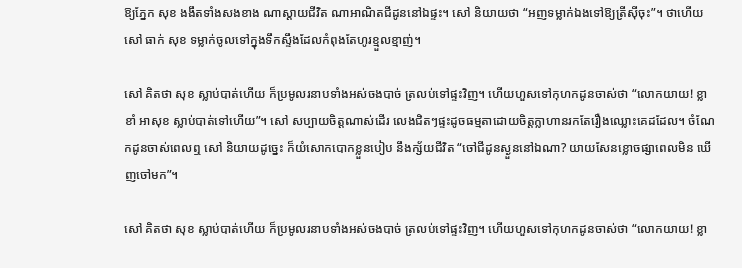ឱ្យភ្នែក សុខ ងងឹតទាំងសងខាង ណាស្តាយជីវិត ណាអាណិតជីដូននៅឯផ្ទះ។ សៅ និយាយថា “អញទម្លាក់ឯងទៅឱ្យត្រីស៊ីចុះ”។ ថាហើយ សៅ ធាក់ សុខ ទម្លាក់ចូលទៅក្នុងទឹកស្ទឹងដែលកំពុងតែហូរខ្មួលខ្មាញ់។

សៅ គិតថា សុខ ស្លាប់បាត់ហើយ ក៏ប្រមូលរនាបទាំងអស់ចងបាច់ ត្រលប់ទៅផ្ទះវិញ។ ហើយហួសទៅកុហកដូនចាស់ថា “លោកយាយ! ខ្លាខាំ អាសុខ ស្លាប់បាត់ទៅហើយ”។ សៅ សប្បាយចិត្តណាស់ដើរ លេងជិតៗផ្ទះដូចធម្មតាដោយចិត្តក្លាហានរកតែរឿងឈ្លោះគេដដែល។ ចំណែកដូនចាស់ពេលឮ សៅ និយាយដូច្នេះ ក៏យំសោកបោកខ្លួនបៀប នឹងក្ស័យជីវិត “ចៅជីដូនស្ងួននៅឯណា? យាយសែនខ្លោចផ្សាពេលមិន ឃើញចៅមក”។

សៅ គិតថា សុខ ស្លាប់បាត់ហើយ ក៏ប្រមូលរនាបទាំងអស់ចងបាច់ ត្រលប់ទៅផ្ទះវិញ។ ហើយហួសទៅកុហកដូនចាស់ថា “លោកយាយ! ខ្លា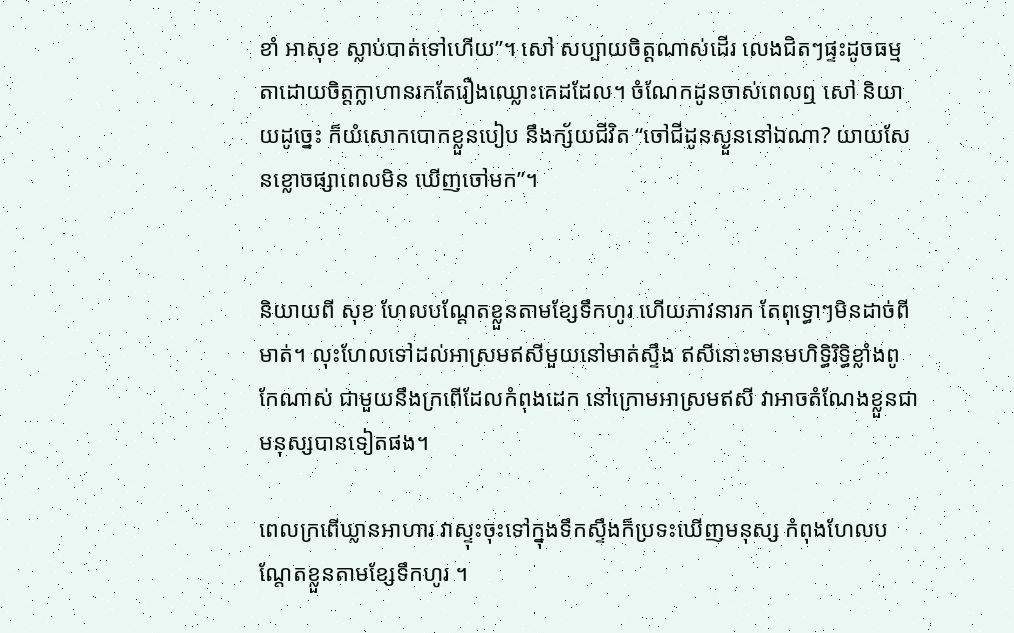ខាំ អាសុខ ស្លាប់បាត់ទៅហើយ”។ សៅ សប្បាយចិត្តណាស់ដើរ លេងជិតៗផ្ទះដូចធម្មតាដោយចិត្តក្លាហានរកតែរឿងឈ្លោះគេដដែល។ ចំណែកដូនចាស់ពេលឮ សៅ និយាយដូច្នេះ ក៏យំសោកបោកខ្លួនបៀប នឹងក្ស័យជីវិត “ចៅជីដូនស្ងួននៅឯណា? យាយសែនខ្លោចផ្សាពេលមិន ឃើញចៅមក”។


និយាយពី សុខ ហែលបណ្តែតខ្លួនតាមខ្សែទឹកហូរ ហើយភាវនារក តែពុទ្ធោៗមិនដាច់ពីមាត់។ លុះហែលទៅដល់អាស្រមឥសីមួយនៅមាត់ស្ទឹង ឥសីនោះមានមហិទ្ធិរិទ្ធិខ្លាំងពូកែណាស់ ជាមួយនឹងក្រពើដែលកំពុងដេក នៅក្រោមអាស្រមឥសី វាអាចតំណែងខ្លួនជាមនុស្សបានទៀតផង។

ពេលក្រពើឃ្លានអាហារ វាស្ទុះចុះទៅក្នុងទឹកស្ទឹងក៏ប្រទះឃើញមនុស្ស កំពុងហែលបណ្តែតខ្លួនតាមខ្សែទឹកហូរ ។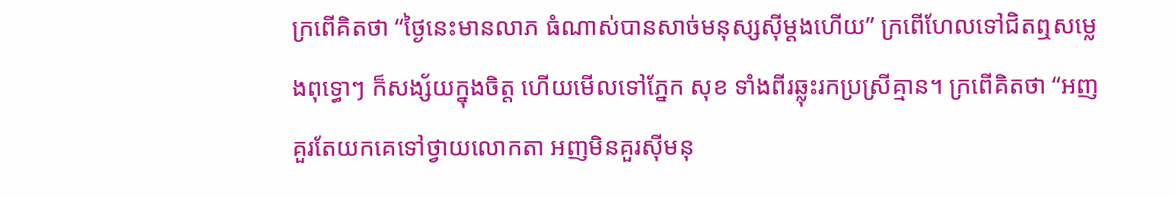ក្រពើគិតថា “ថ្ងៃនេះមានលាភ ធំណាស់បានសាច់មនុស្សស៊ីម្តងហើយ” ក្រពើហែលទៅជិតឮសម្លេងពុទ្ធោៗ ក៏សង្ស័យក្នុងចិត្ត ហើយមើលទៅភ្នែក សុខ ទាំងពីរឆ្លុះរកប្រស្រីគ្មាន។ ក្រពើគិតថា “អញគួរតែយកគេទៅថ្វាយលោកតា អញមិនគួរស៊ីមនុ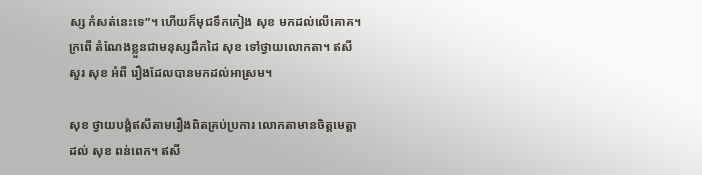ស្ស កំសត់នេះទេ”។ ហើយក៏មុជទឹកកៀង សុខ មកដល់លើគោគ។ ក្រពើ តំណែងខ្លួនជាមនុស្សដឹកដៃ សុខ ទៅថ្វាយលោកតា។ ឥសីសួរ សុខ អំពី រឿងដែលបានមកដល់អាស្រម។

សុខ ថ្វាយបង្គំឥសីតាមរឿងពិតគ្រប់ប្រការ លោកតាមានចិត្តមេត្តា ដល់ សុខ ពន់ពេក។ ឥសី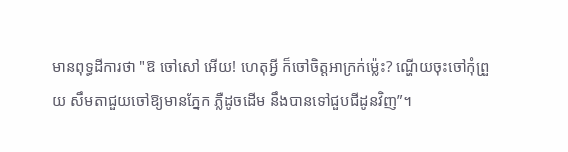មានពុទ្ធដីការថា "ឱ ចៅសៅ អើយ! ហេតុអ្វី ក៏ចៅចិត្តអាក្រក់ម៉្លេះ? ណ្ហើយចុះចៅកុំព្រួយ សឹមតាជួយចៅឱ្យមានភ្នែក ភ្លឺដូចដើម នឹងបានទៅជួបជីដូនវិញ”។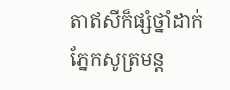តាឥសីក៏ផ្សំថ្នាំដាក់ភ្នែកសូត្រមន្ត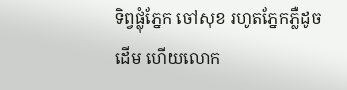ទិព្វផ្លុំភ្នែក ចៅសុខ រហូតភ្នែកភ្លឺដូចដើម ហើយលោក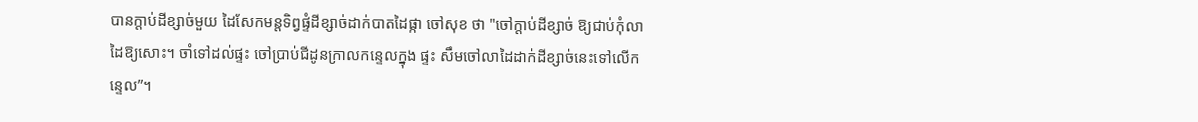បានក្តាប់ដីខ្សាច់មួយ ដៃសែកមន្តទិព្វផ្ទំដីខ្សាច់ដាក់បាតដៃផ្កា ចៅសុខ ថា "ចៅក្តាប់ដីខ្សាច់ ឱ្យជាប់កុំលាដៃឱ្យសោះ។ ចាំទៅដល់ផ្ទះ ចៅប្រាប់ជីដូនក្រាលកន្ទេលក្នុង ផ្ទះ សឹមចៅលាដៃដាក់ដីខ្សាច់នេះទៅលើកន្ទេល”។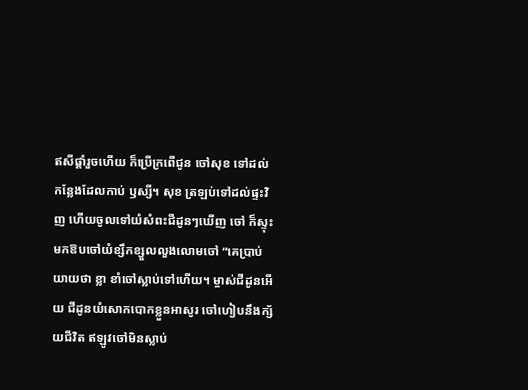ឥសីផ្ដាំរួចហើយ ក៏ប្រើក្រពើជូន ចៅសុខ ទៅដល់កន្លែងដែលកាប់ ឫស្សី។ សុខ ត្រឡប់ទៅដល់ផ្ទះវិញ ហើយចូលទៅយំសំពះជីដូនៗឃើញ ចៅ ក៏ស្ទុះមកឱបចៅយំខ្សឹកខ្សួលលួងលោមចៅ “គេប្រាប់យាយថា ខ្លា ខាំចៅស្លាប់ទៅហើយ។ ម្ចាស់ជីដូនអើយ ជីដូនយំសោកបោកខ្លួនអាសូរ ចៅហៀបនឹងក្ស័យជីវិត ឥឡូវចៅមិនស្លាប់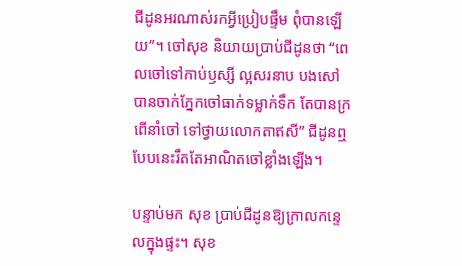ជីដូនអរណាស់រកអ្វីប្រៀបផ្ទឹម ពុំបានឡើយ”។ ចៅសុខ និយាយប្រាប់ជីដូនថា “ពេលចៅទៅកាប់ឫស្សី ល្អសរនាប បងសៅ បានចាក់ភ្នែកចៅធាក់ទម្លាក់ទឹក តែបានក្រពើនាំចៅ ទៅថ្វាយលោកតាឥសី” ជីដូនឮបែបនេះរឹតតែអាណិតចៅខ្លាំងឡើង។

បន្ទាប់មក សុខ ប្រាប់ជីដូនឱ្យក្រាលកន្ទេលក្នុងផ្ទះ។ សុខ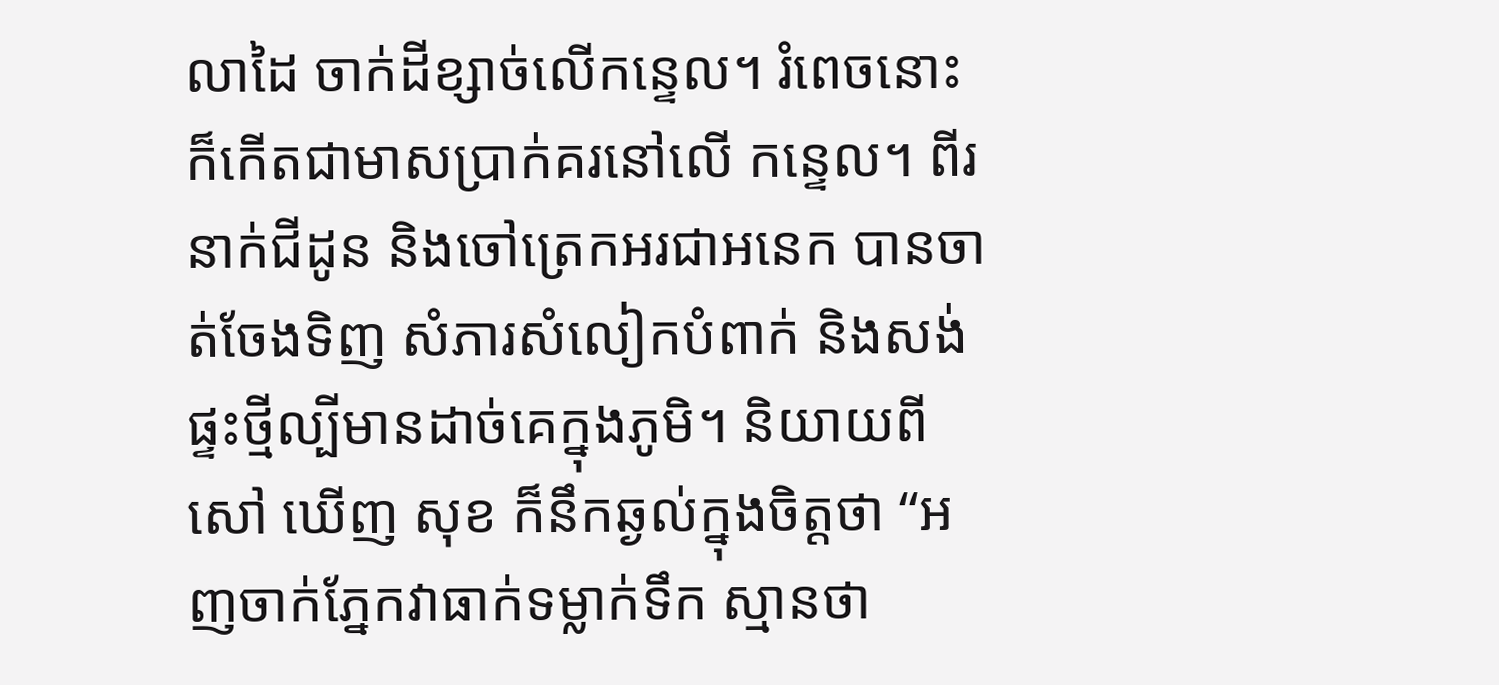លាដៃ ចាក់ដីខ្សាច់លើកន្ទេល។ រំពេចនោះ ក៏កើតជាមាសប្រាក់គរនៅលើ កន្ទេល។ ពីរនាក់ជីដូន និងចៅត្រេកអរជាអនេក បានចាត់ចែងទិញ សំភារសំលៀកបំពាក់ និងសង់ផ្ទះថ្មីល្បីមានដាច់គេក្នុងភូមិ។ និយាយពី សៅ ឃើញ សុខ ក៏នឹកឆ្ងល់ក្នុងចិត្តថា “អញចាក់ភ្នែកវាធាក់ទម្លាក់ទឹក ស្មានថា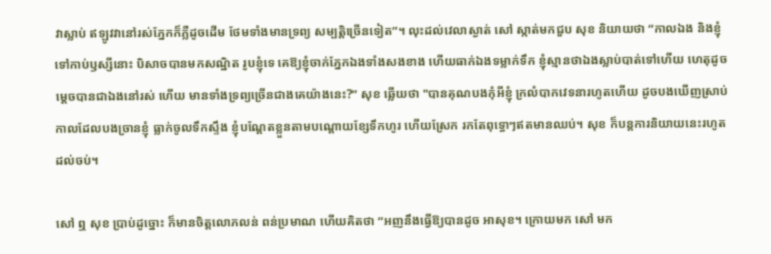វាស្លាប់ ឥឡូវវានៅរស់ភ្នែកក៏ភ្លឺដូចដើម ថែមទាំងមានទ្រព្យ សម្បត្តិច្រើនទៀត”។ លុះដល់វេលាស្ងាត់ សៅ ស្កាត់មកជួប សុខ និយាយថា “កាលឯង និងខ្ញុំទៅកាប់ឫស្សីនោះ បិសាចបានមកសណ្ឋិត រូបខ្ញុំទេ គេឱ្យខ្ញុំចាក់ភ្នែកឯងទាំងសងខាង ហើយធាក់ឯងទម្លាក់ទឹក ខ្ញុំស្មានថាឯងស្លាប់បាត់ទៅហើយ ហេតុដូចម្តេចបានជាឯងនៅរស់ ហើយ មានទាំងទ្រព្យច្រើនជាងគេយ៉ាងនេះ?” សុខ ឆ្លើយថា "បានគុណបងកុំអីខ្ញុំ ក្រលំបាកវេទនារហូតហើយ ដូចបងឃើញស្រាប់ កាលដែលបងច្រានខ្ញុំ ធ្លាក់ចូលទឹកស្ទឹង ខ្ញុំបណ្តែតខ្លួនតាមបណ្តោយខ្សែទឹកហូរ ហើយស្រែក រកតែពុទ្ធោៗឥតមានឈប់។ សុខ ក៏បន្តការនិយាយនេះរហូតដល់ចប់។

សៅ ឮ សុខ ប្រាប់ដូច្នោះ ក៏មានចិត្តលោភលន់ ពន់ប្រមាណ ហើយគិតថា “អញនឹងធ្វើឱ្យបានដូច អាសុខ។ ក្រោយមក សៅ មក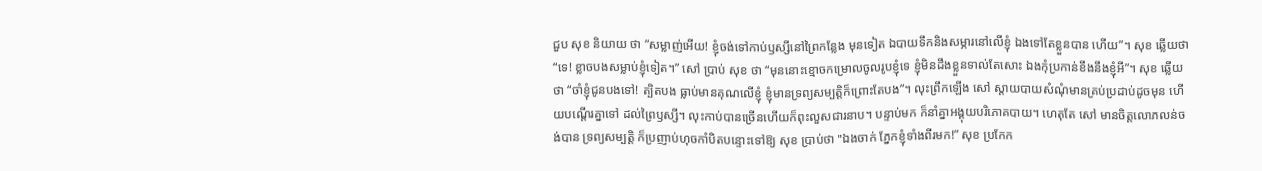ជួប សុខ និយាយ ថា “សម្លាញ់អើយ! ខ្ញុំចង់ទៅកាប់ឫស្សីនៅព្រៃកន្លែង មុនទៀត ឯបាយទឹកនិងសម្ភារនៅលើខ្ញុំ ឯងទៅតែខ្លួនបាន ហើយ”។ សុខ ឆ្លើយថា “ទេ! ខ្លាចបងសម្លាប់ខ្ញុំទៀត។” សៅ ប្រាប់ សុខ ថា “មុននោះខ្មោចកម្រោលចូលរូបខ្ញុំទេ ខ្ញុំមិនដឹងខ្លួនទាល់តែសោះ ឯងកុំប្រកាន់ខឹងនឹងខ្ញុំអី”។ សុខ ឆ្លើយថា “ចាំខ្ញុំជូនបងទៅ! ត្បិតបង ធ្លាប់មានគុណលើខ្ញុំ ខ្ញុំមានទ្រព្យសម្បត្តិក៏ព្រោះតែបង”។ លុះព្រឹកឡើង សៅ ស្តាយបាយសំណុំមានគ្រប់ប្រដាប់ដូចមុន ហើយបណ្តើរគ្នាទៅ ដល់ព្រៃឫស្សី។ លុះកាប់បានច្រើនហើយក៏ពុះលួសជារនាប។ បន្ទាប់មក ក៏នាំគ្នាអង្គុយបរិភោគបាយ។ ហេតុតែ សៅ មានចិត្តលោភលន់ចង់បាន ទ្រព្យសម្បត្តិ ក៏ប្រញាប់ហុចកាំបិតបន្ទោះទៅឱ្យ សុខ ប្រាប់ថា "ឯងចាក់ ភ្នែកខ្ញុំទាំងពីរមក!” សុខ ប្រកែក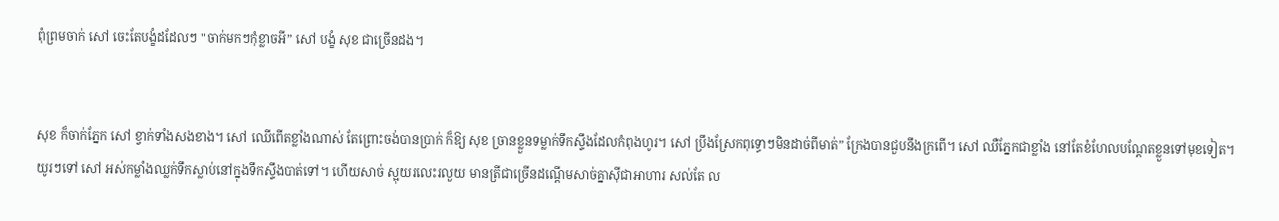ពុំព្រមចាក់ សៅ ចេះតែបង្ខំដដែលៗ "ចាក់មកៗកុំខ្លាចអី” សៅ បង្ខំ សុខ ជាច្រើនដង។


សុខ ក៏ចាក់ភ្នែក សៅ ខ្វាក់ទាំងសងខាង។ សៅ ឈើពើតខ្លាំងណាស់ តែព្រោះចង់បានប្រាក់ ក៏ឱ្យ សុខ ច្រានខ្លួនទម្លាក់ទឹកស្ទឹងដែលកំពុងហូរ។ សៅ ប្រឹងស្រែកពុទ្ធោៗមិនដាច់ពីមាត់” ក្រែងបានជួបនឹងក្រពើ។ សៅ ឈឺភ្នែកជាខ្លាំង នៅតែខំហែលបណ្តែតខ្លួនទៅមុខទៀត។ យូរៗទៅ សៅ អស់កម្លាំងឈ្លក់ទឹកស្លាប់នៅក្នុងទឹកស្ទឹងបាត់ទៅ។ ហើយសាច់ ស្អុយរលេះរលួយ មានត្រីជាច្រើនដណ្តើមសាច់គ្នាស៊ីជាអាហារ សល់តែ ល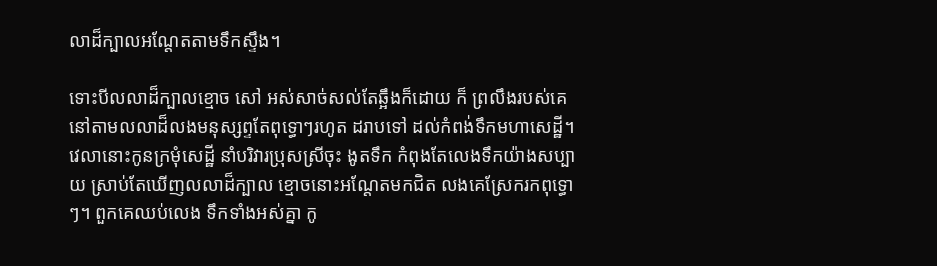លាដ៏ក្បាលអណ្តែតតាមទឹកស្ទឹង។

ទោះបីលលាដ៏ក្បាលខ្មោច សៅ អស់សាច់សល់តែឆ្អឹងក៏ដោយ ក៏ ព្រលឹងរបស់គេនៅតាមលលាដ៏លងមនុស្សព្ទតែពុទ្ធោៗរហូត ដរាបទៅ ដល់កំពង់ទឹកមហាសេដ្ឋី។ វេលានោះកូនក្រមុំសេដ្ឋី នាំបរិវារប្រុសស្រីចុះ ងូតទឹក កំពុងតែលេងទឹកយ៉ាងសប្បាយ ស្រាប់តែឃើញលលាដ៏ក្បាល ខ្មោចនោះអណ្តែតមកជិត លងគេស្រែករកពុទ្ធោៗ។ ពួកគេឈប់លេង ទឹកទាំងអស់គ្នា កូ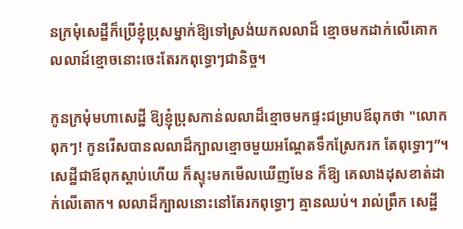នក្រមុំសេដ្ឋីក៏ប្រើខ្ញុំប្រុសម្នាក់ឱ្យទៅស្រង់យកលលាដ៏ ខ្មោចមកដាក់លើគោក លលាដ៍ខ្មោចនោះចេះតែរកពុទ្ធោៗជានិច្ច។

កូនក្រមុំមហាសេដ្ឋី ឱ្យខ្ញុំប្រុសកាន់លលាដ៏ខ្មោចមកផ្ទះជម្រាបឪពុកថា "លោកពុកៗ! កូនរើសបានលលាដ៏ក្បាលខ្មោចមួយអណ្តែតទឹកស្រែករក តែពុទ្ធោៗ”។ សេដ្ឋីជាឪពុកស្តាប់ហើយ ក៏ស្ទុះមកមើលឃើញមែន ក៏ឱ្យ គេលាងដុសខាត់ដាក់លើតោក។ លលាដ៏ក្បាលនោះនៅតែរកពុទ្ធោៗ គ្មានឈប់។ រាល់ព្រឹក សេដ្ឋី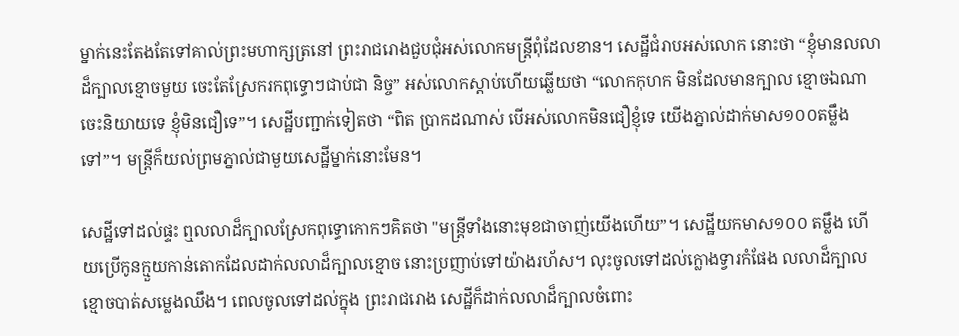ម្នាក់នេះតែងតែទៅគាល់ព្រះមហាក្សត្រនៅ ព្រះរាជរោងជួបជុំអស់លោកមន្ត្រីពុំដែលខាន។ សេដ្ឋីជំរាបអស់លោក នោះថា “ខ្ញុំមានលលាដ៏ក្បាលខ្មោចមួយ ចេះតែស្រែករកពុទ្ធោៗជាប់ជា និច្ច” អស់លោកស្ដាប់ហើយឆ្លើយថា “លោកកុហក មិនដែលមានក្បាល ខ្មោចឯណាចេះនិយាយទេ ខ្ញុំមិនជឿទេ”។ សេដ្ឋីបញ្ជាក់ទៀតថា “ពិត ប្រាកដណាស់ បើអស់លោកមិនជឿខ្ញុំទេ យើងភ្នាល់ដាក់មាស១០០តម្លឹង ទៅ”។ មន្ត្រីក៏យល់ព្រមភ្នាល់ជាមួយសេដ្ឋីម្នាក់នោះមែន។

សេដ្ឋីទៅដល់ផ្ទះ ឮលលាដ៏ក្បាលស្រែកពុទ្ធោកោកៗគិតថា "មន្ត្រីទាំងនោះមុខជាចាញ់យើងហើយ”។ សេដ្ឋីយកមាស១០០ តម្លឹង ហើយប្រើកូនក្មួយកាន់តោកដែលដាក់លលាដ៏ក្បាលខ្មោច នោះប្រញាប់ទៅយ៉ាងរហ័ស។ លុះចូលទៅដល់ក្លោងទ្វារកំផែង លលាដ៏ក្បាលខ្មោចបាត់សម្លេងឈឹង។ ពេលចូលទៅដល់ក្នុង ព្រះរាជរោង សេដ្ឋីក៏ដាក់លលាដ៏ក្បាលចំពោះ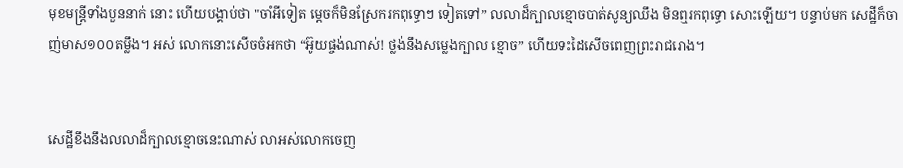មុខមន្ត្រីទាំងបួននាក់ នោះ ហើយបង្គាប់ថា "ចាំអីទៀត ម្តេចក៏មិនស្រែករកពុទ្ធោៗ ទៀតទៅ” លលាដ៏ក្បាលខ្មោចបាត់សូន្យឈឹង មិនឮរកពុទ្ធោ សោះឡើយ។ បន្ទាប់មក សេដ្ឋីក៏ចាញ់មាស១០០តម្លឹង។ អស់ លោកនោះសើចចំអកថា “អ៊ូយផ្ចង់ណាស់! ថ្លង់នឹងសម្លេងក្បាល ខ្មោច” ហើយទះដៃសើចពេញព្រះរាជរោង។


សេដ្ឋីខឹងនឹងលលាដ៏ក្បាលខ្មោចនេះណាស់ លាអស់លោកចេញ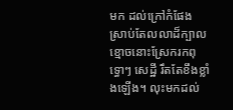មក ដល់ក្រៅកំផែង ស្រាប់តែលលាដ៏ក្បាលខ្មោចនោះស្រែករកពុទ្ធោៗ សេដ្ឋី រឹតតែខឹងខ្លាំងឡើង។ លុះមកដល់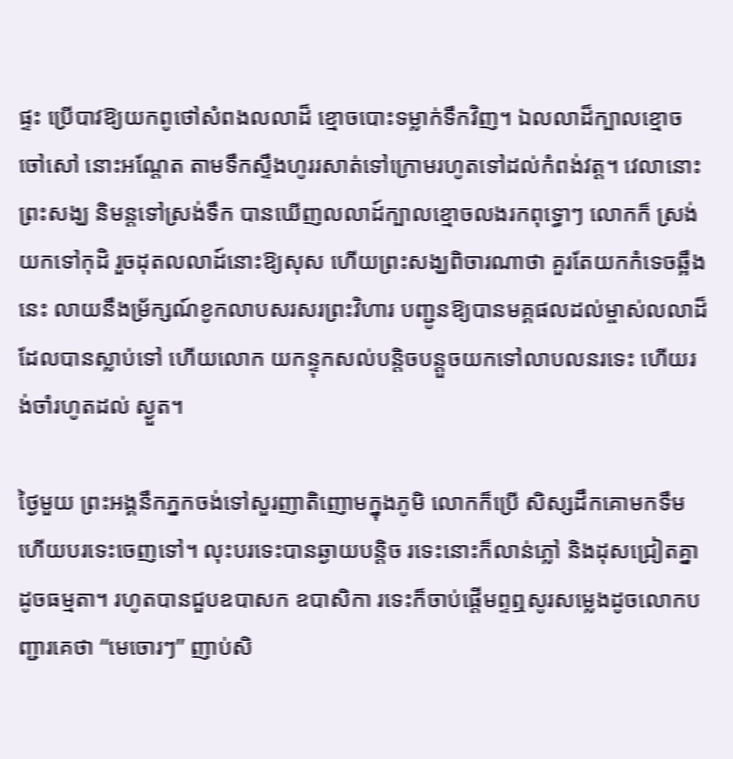ផ្ទះ ប្រើបាវឱ្យយកពូថៅសំពងលលាដ៏ ខ្មោចបោះទម្លាក់ទឹកវិញ។ ឯលលាដ៏ក្បាលខ្មោច ចៅសៅ នោះអណ្តែត តាមទឹកស្ទឹងហូររសាត់ទៅក្រោមរហូតទៅដល់កំពង់វត្ត។ វេលានោះព្រះសង្ឃ និមន្តទៅស្រង់ទឹក បានឃើញលលាដ៍ក្បាលខ្មោចលងរកពុទ្ធោៗ លោកក៏ ស្រង់យកទៅកុដិ រួចដុតលលាដ៍នោះឱ្យសុស ហើយព្រះសង្ឃពិចារណាថា គួរតែយកកំទេចឆ្អឹងនេះ លាយនឹងម្រ័ក្សណ៍ខូកលាបសរសរព្រះវិហារ បញ្ជូនឱ្យបានមគ្គផលដល់ម្ចាស់លលាដ៏ដែលបានស្លាប់ទៅ ហើយលោក យកន្ទុកសល់បន្តិចបន្តួចយកទៅលាបលនរទេះ ហើយរង់ចាំរហូតដល់ ស្ងួត។

ថ្ងៃមួយ ព្រះអង្គនឹកភ្នកចង់ទៅសួរញាតិញោមក្នុងភូមិ លោកក៏ប្រើ សិស្សដឹកគោមកទឹម ហើយបរទេះចេញទៅ។ លុះបរទេះបានឆ្ងាយបន្តិច រទេះនោះក៏លាន់ភ្លៅ និងដុសជ្រៀតគ្នាដូចធម្មតា។ រហូតបានជួបឧបាសក ឧបាសិកា រទេះក៏ចាប់ផ្តើមព្ទឮសូរសម្លេងដូចលោកបញ្ជារគេថា “មេចោរៗ” ញាប់សិ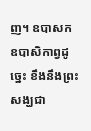ញ។ ឧបាសក ឧបាសិកាព្វដូច្នេះ ខឹងនឹងព្រះសង្ឃជា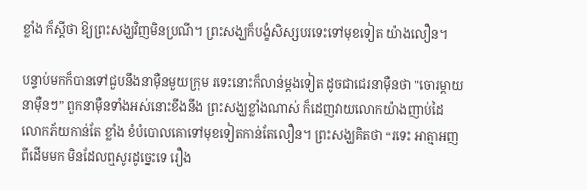ខ្លាំង ក៏ស្តីថា ឱ្យព្រះសង្ឃវិញមិនប្រណី។ ព្រះសង្ឃក៏បង្ខំសិស្សបរទេះទៅមុខទៀត យ៉ាងលឿន។

បន្ទាប់មកក៏បានទៅជួបនឹងនាម៉ឺនមួយក្រុម រទេះនោះក៏លាន់ម្តងទៀត ដូចជាជេរនាម៉ឺនថា "ចោរម្តាយនាម៉ឺនៗ” ពួកនាម៉ឺនទាំងអស់នោះខឹងនឹង ព្រះសង្ឃខ្លាំងណាស់ ក៏ដេញវាយលោកយ៉ាងញាប់ដៃ លោកភ័យកាន់តែ ខ្លាំង ខំបំបោលគោទៅមុខទៀតកាន់តែលឿន។ ព្រះសង្ឃគិតថា “រទេះ អាត្មាអញពីដើមមក មិនដែលឮសូរដូច្នេះទេ រឿង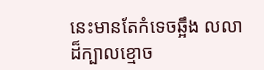នេះមានតែកំទេចឆ្អឹង លលាដ៏ក្បាលខ្មោច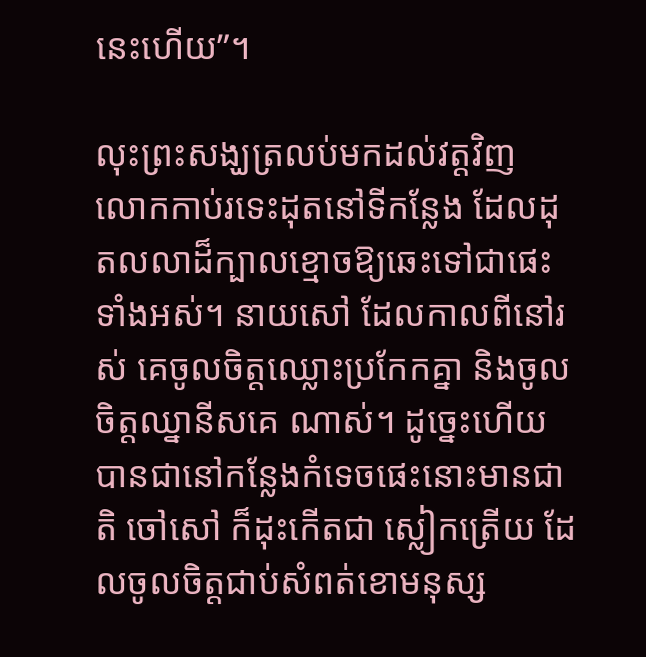នេះហើយ”។

លុះព្រះសង្ឃត្រលប់មកដល់វត្តវិញ លោកកាប់រទេះដុតនៅទីកន្លែង ដែលដុតលលាដ៏ក្បាលខ្មោចឱ្យឆេះទៅជាផេះទាំងអស់។ នាយសៅ ដែលកាលពីនៅរស់ គេចូលចិត្តឈ្លោះប្រកែកគ្នា និងចូលចិត្តឈ្នានីសគេ ណាស់។ ដូច្នេះហើយ បានជានៅកន្លែងកំទេចផេះនោះមានជាតិ ចៅសៅ ក៏ដុះកើតជា ស្លៀកត្រើយ ដែលចូលចិត្តជាប់សំពត់ខោមនុស្ស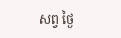សព្វ ថ្ងៃ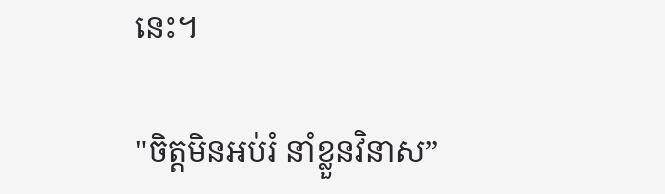នេះ។

"ចិត្តមិនអប់រំ នាំខ្លួនវិនាស”